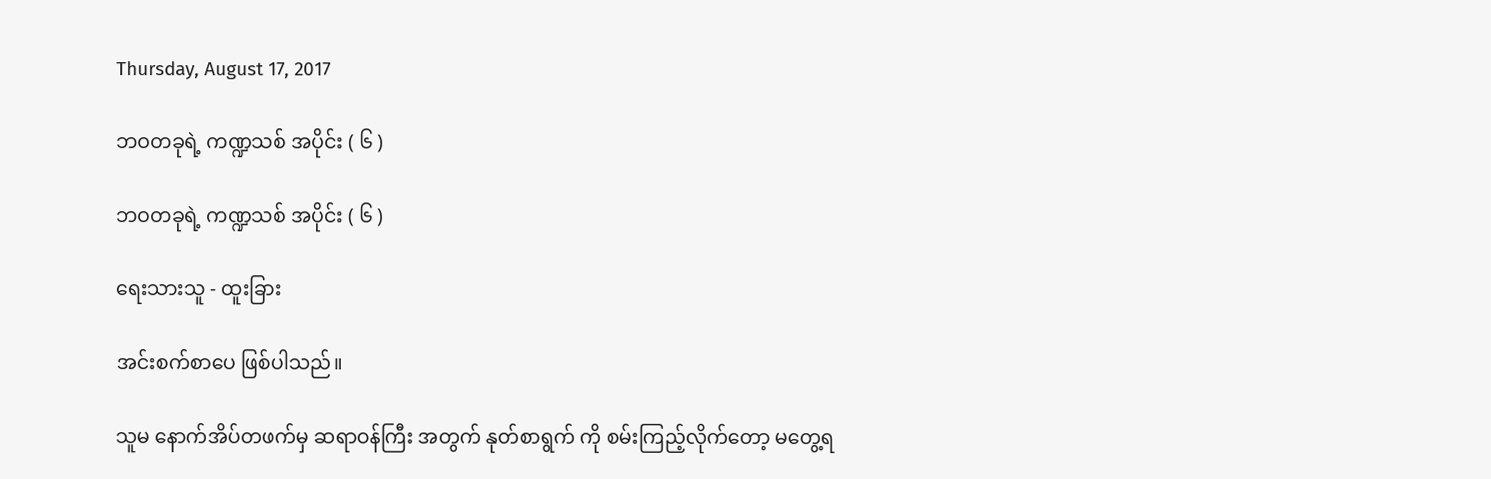Thursday, August 17, 2017

ဘဝတခုရဲ့ ကဏ္ဍသစ် အပိုင်း ( ၆ )

ဘဝတခုရဲ့ ကဏ္ဍသစ် အပိုင်း ( ၆ )

ရေးသားသူ - ထူးခြား

အင်းစက်စာပေ ဖြစ်ပါသည်။

သူမ နောက်အိပ်တဖက်မှ ဆရာဝန်ကြီး အတွက် နုတ်စာရွက် ကို စမ်းကြည့်လိုက်တော့ မတွေ့ရ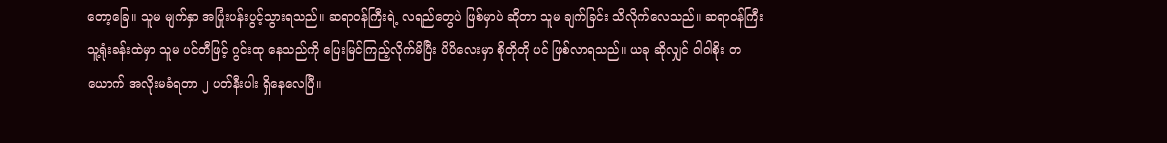တော့ခြေ။ သူမ မျက်နှာ အပြုံးပန်းပွင့်သွားရသည်။ ဆရာဝန်ကြီးရဲ့ လရည်တွေပဲ ဖြစ်မှာပဲ ဆိုတာ သူမ ချက်ခြင်း သိလိုက်လေသည်။ ဆရာဝန်ကြီး သူ့ရုံးခန်းထဲမှာ သူမ ပင်တီဖြင့် ဂွင်းထု နေသည်ကို ပြေးမြင်ကြည့်လိုက်မိပြီး ပိပိလေးမှာ စိုတိုတို ပင် ဖြစ်လာရသည်။ ယခု ဆိုလျှင် ဝါဝါစိုး တယောက် အလိုးမခံရတာ ၂ ပတ်နီးပါး ရှိနေလေပြီ။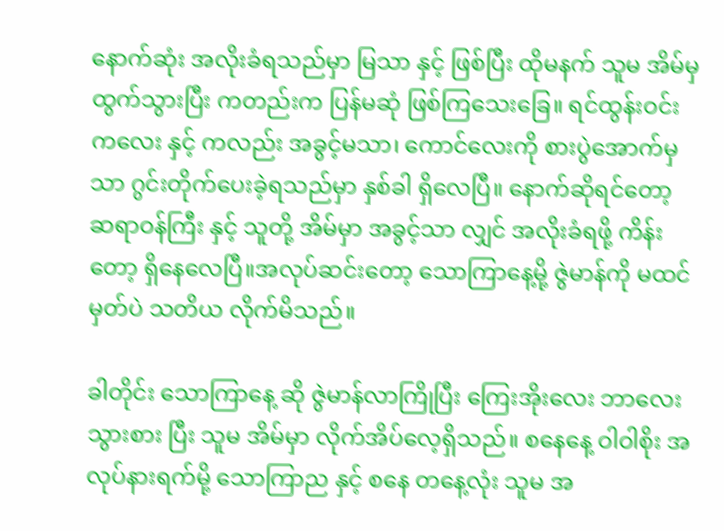နောက်ဆုံး အလိုးခံရသည်မှာ မြသာ နှင့် ဖြစ်ပြီး ထိုမနက် သူမ အိမ်မှ ထွက်သွားပြီး ကတည်းက ပြန်မဆုံ ဖြစ်ကြသေးခြေ။ ရင်ထွန်းဝင်း ကလေး နှင့် ကလည်း အခွင့်မသာ၊ ကောင်လေးကို စားပွဲအောက်မှ သာ ဂွင်းတိုက်ပေးခဲ့ရသည်မှာ နှစ်ခါ ရှိလေပြီ။ နောက်ဆိုရင်တော့ ဆရာဝန်ကြီး နှင့် သူတို့ အိမ်မှာ အခွင့်သာ လျှင် အလိုးခံရဖို့ ကိန်းတော့ ရှိနေလေပြီ။အလုပ်ဆင်းတော့ သောကြာနေ့မို့ ဇွဲမာန်ကို မထင်မှတ်ပဲ သတိယ လိုက်မိသည်။

ခါတိုင်း သောကြာနေ့ ဆို ဇွဲမာန်လာကြိုပြီး ကြေးအိုးလေး ဘာလေး သွားစား ပြီး သူမ အိမ်မှာ လိုက်အိပ်လေ့ရှိသည်။ စနေနေ့ ဝါဝါစိုး အလုပ်နားရက်မို့ သောကြာည နှင့် စနေ တနေ့လုံး သူမ အ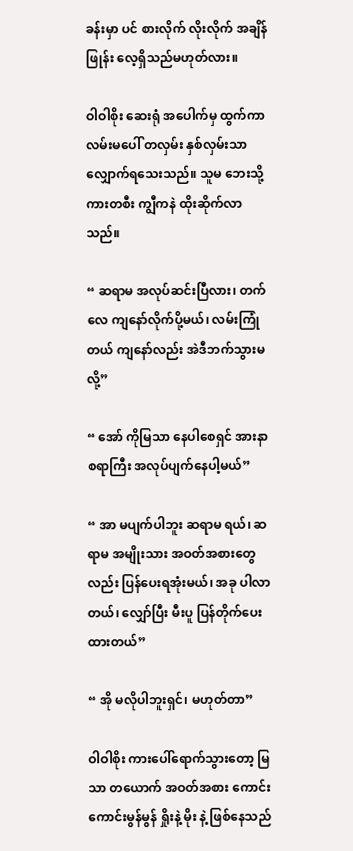ခန်းမှာ ပင် စားလိုက် လိုးလိုက် အချိန်ဖြုန်း လေ့ရှိသည်မဟုတ်လား။

ဝါဝါစိုး ဆေးရုံ အပေါက်မှ ထွက်ကာ လမ်းမပေါ် တလှမ်း နှစ်လှမ်းသာ လျှောက်ရသေးသည်။ သူမ ဘေးသို့ ကားတစီး ကျွီကနဲ ထိုးဆိုက်လာသည်။

“ ဆရာမ အလုပ်ဆင်းပြီလား၊ တက်လေ ကျနော်လိုက်ပို့မယ်၊ လမ်းကြုံတယ် ကျနော်လည်း အဲဒီဘက်သွားမလို့”

“ အော် ကိုမြသာ နေပါစေရှင် အားနာစရာကြီး အလုပ်ပျက်နေပါ့မယ်”

“ အာ မပျက်ပါဘူး ဆရာမ ရယ်၊ ဆရာမ အမျိုးသား အဝတ်အစားတွေလည်း ပြန်ပေးရအုံးမယ်၊ အခု ပါလာတယ်၊ လျှော်ပြီး မီးပူ ပြန်တိုက်ပေးထားတယ်”

“ အို မလိုပါဘူးရှင်၊ မဟုတ်တာ”

ဝါဝါစိုး ကားပေါ်ရောက်သွားတော့ မြသာ တယောက် အဝတ်အစား ကောင်းကောင်းမွန်မွန် ရှိုးနဲ့ မိုး နဲ့ ဖြစ်နေသည်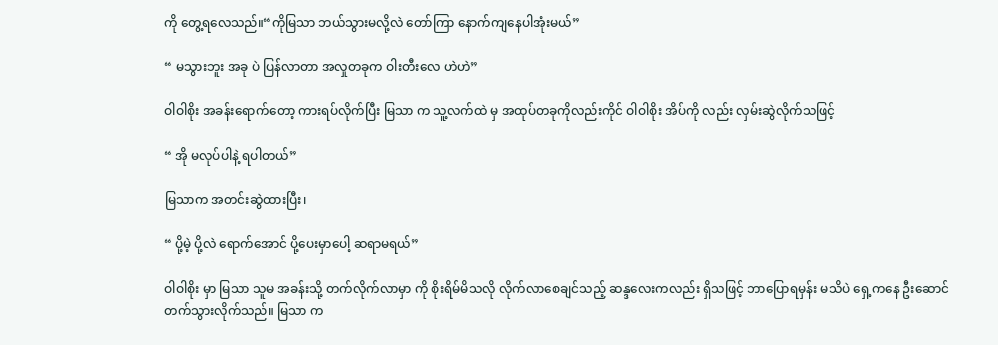ကို တွေ့ရလေသည်။“ကိုမြသာ ဘယ်သွားမလို့လဲ တော်ကြာ နောက်ကျနေပါအုံးမယ်”

“ မသွားဘူး အခု ပဲ ပြန်လာတာ အလှုတခုက ဝါးတီးလေ ဟဲဟဲ”

ဝါဝါစိုး အခန်းရောက်တော့ ကားရပ်လိုက်ပြီး မြသာ က သူ့လက်ထဲ မှ အထုပ်တခုကိုလည်းကိုင် ဝါဝါစိုး အိပ်ကို လည်း လှမ်းဆွဲလိုက်သဖြင့်

“ အို မလုပ်ပါနဲ့ ရပါတယ်”

မြသာက အတင်းဆွဲထားပြီး၊

“ ပို့မဲ့ ပို့လဲ ရောက်အောင် ပို့ပေးမှာပေါ့ ဆရာမရယ်”

ဝါဝါစိုး မှာ မြသာ သူမ အခန်းသို့ တက်လိုက်လာမှာ ကို စိုးရိမ်မိသလို လိုက်လာစေချင်သည့် ဆန္ဒလေးကလည်း ရှိသဖြင့် ဘာပြောရမှန်း မသိပဲ ရှေ့ကနေ ဦးဆောင် တက်သွားလိုက်သည်။ မြသာ က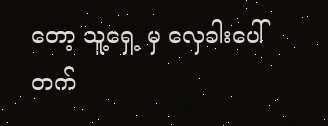တော့ သူ့ရှေ့ မှ လှေခါးပေါ်တက်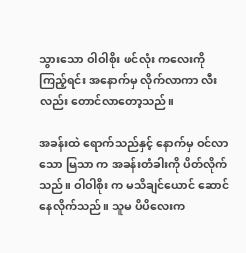သွားသော ဝါဝါစိုး ဖင်လုံး ကလေးကို ကြည့်ရင်း အနောက်မှ လိုက်လာကာ လီးလည်း တောင်လာတော့သည်။

အခန်းထဲ ရောက်သည်နှင့် နောက်မှ ဝင်လာသော မြသာ က အခန်းတံခါးကို ပိတ်လိုက်သည်။ ဝါဝါစိုး က မသိချင်ယောင် ဆောင် နေလိုက်သည်။ သူမ ပိပိလေးက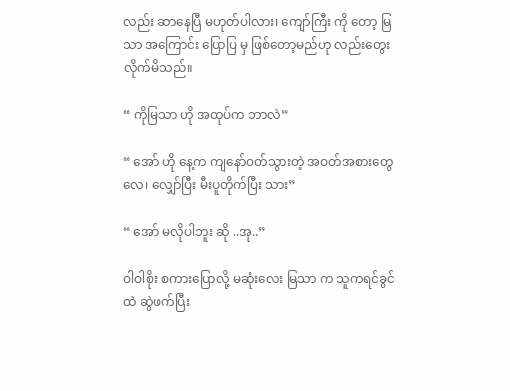လည်း ဆာနေပြီ မဟုတ်ပါလား၊ ကျော်ကြီး ကို တော့ မြသာ အကြောင်း ပြောပြ မှ ဖြစ်တော့မည်ဟု လည်းတွေးလိုက်မိသည်။

“ ကိုမြသာ ဟို အထုပ်က ဘာလဲ”

“ အော် ဟို နေ့က ကျနော်ဝတ်သွားတဲ့ အဝတ်အစားတွေလေ၊ လျှော်ပြီး မီးပူတိုက်ပြီး သား”

“ အော် မလိုပါဘူး ဆို ..အု..”

ဝါဝါစိုး စကားပြောလို့ မဆုံးလေး မြသာ က သူကရင်ခွင်ထဲ ဆွဲဖက်ပြီး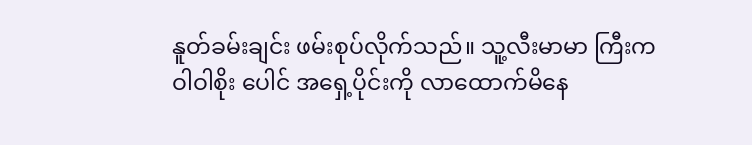နူတ်ခမ်းချင်း ဖမ်းစုပ်လိုက်သည်။ သူ့လီးမာမာ ကြီးက ဝါဝါစိုး ပေါင် အရှေ့ပိုင်းကို လာထောက်မိနေ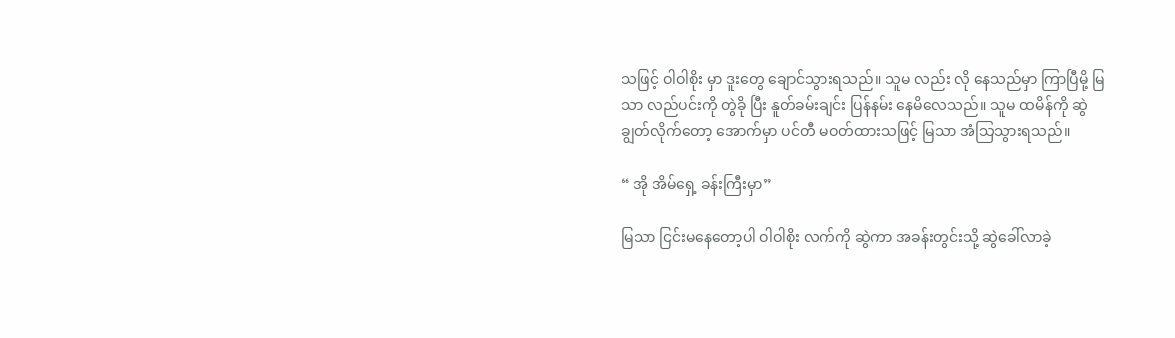သဖြင့် ဝါဝါစိုး မှာ ဒူးတွေ ချောင်သွားရသည်။ သူမ လည်း လို နေသည်မှာ ကြာပြီမို့ မြသာ လည်ပင်းကို တွဲခို ပြီး နူတ်ခမ်းချင်း ပြန်နမ်း နေမိလေသည်။ သူမ ထမိန်ကို ဆွဲချွတ်လိုက်တော့ အောက်မှာ ပင်တီ မဝတ်ထားသဖြင့် မြသာ အံသြသွားရသည်။

“ အို အိမ်ရှေ့ ခန်းကြီးမှာ”

မြသာ ငြင်းမနေတော့ပါ ဝါဝါစိုး လက်ကို ဆွဲကာ အခန်းတွင်းသို့ ဆွဲခေါ်လာခဲ့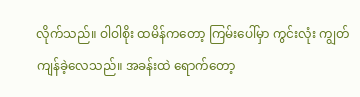လိုက်သည်။ ဝါဝါစိုး ထမိန်ကတော့ ကြမ်းပေါ်မှာ ကွင်းလုံး ကျွတ်ကျန်ခဲ့လေသည်။ အခန်းထဲ ရောက်တော့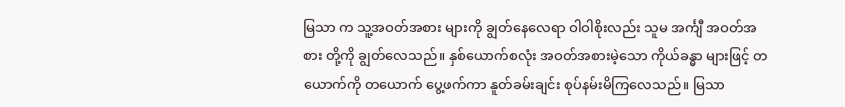မြသာ က သူ့အဝတ်အစား များကို ချွတ်နေလေရာ ဝါဝါစိုးလည်း သူမ အင်္ကျီ အဝတ်အစား တို့ကို ချွတ်လေသည်။ နှစ်ယောက်စလုံး အဝတ်အစားမဲ့သော ကိုယ်ခန္ဓာ များဖြင့် တယောက်ကို တယောက် ပွေ့ဖက်ကာ နူတ်ခမ်းချင်း စုပ်နမ်းမိကြလေသည်။ မြသာ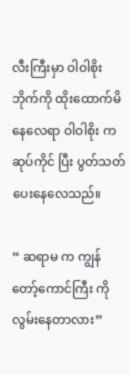လီးကြီးမှာ ဝါဝါစိုး ဘိုက်ကို ထိုးထောက်မိနေလေရာ ဝါဝါစိုး က ဆုပ်ကိုင် ပြီး ပွတ်သတ် ပေးနေလေသည်။

“ ဆရာမ က ကျွန်တော့်ကောင်ကြီး ကို လွမ်းနေတာလား”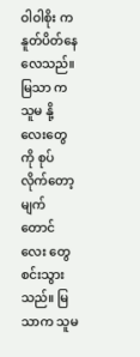ဝါဝါစိုး က နူတ်ပိတ်နေလေသည်။ မြသာ က သူမ နို့လေးတွေကို စုပ်လိုက်တော့ မျက်တောင်လေး တွေ စင်းသွားသည်။ မြသာက သူမ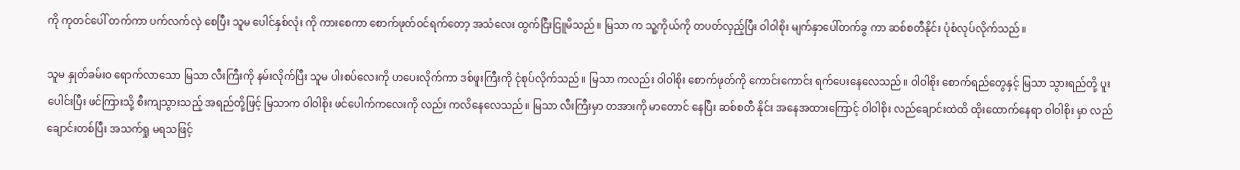ကို ကုတင်ပေါ် တက်ကာ ပက်လက်လှဲ စေပြီး သူမ ပေါင်နှစ်လုံး ကို ကားစေကာ စောက်ဖုတ်ဝင်ရက်တော့ အသံလေး ထွက်ငြီးငြူမိသည်။ မြသာ က သူ့ကိုယ်ကို တပတ်လှည့်ပြီး ဝါဝါစိုး မျက်နှာပေါ်တက်ခွ ကာ ဆစ်စတီနိုင်း ပုံစံလုပ်လိုက်သည်။

သူမ နှုတ်ခမ်းဝ ရောက်လာသော မြသာ လီးကြီးကို နမ်းလိုက်ပြီး သူမ ပါးစပ်လေးကို ဟပေးလိုက်ကာ ဒစ်ဖူးကြီးကို ငုံစုပ်လိုက်သည်။ မြသာ ကလည်း ဝါဝါစိုး စောက်ဖုတ်ကို ကောင်းကောင်း ရက်ပေးနေလေသည်။ ဝါဝါစိုး စောက်ရည်တွေနှင့် မြသာ သွားရည်တို့ ပူးပေါင်းပြီး ဖင်ကြားသို့ စီးကျသွားသည့် အရည်တို့ဖြင့် မြသာက ဝါဝါစိုး ဖင်ပေါက်ကလေးကို လည်း ကလိနေလေသည်။ မြသာ လီးကြီးမှာ တအားကို မာတောင် နေပြီး ဆစ်စတီ နိုင်း အနေအထားကြောင့် ဝါဝါစိုး လည်ချောင်းထဲထိ ထိုးထောက်နေရာ ဝါဝါစိုး မှာ လည်ချောင်းတစ်ပြီး အသက်ရှု မရသဖြင့်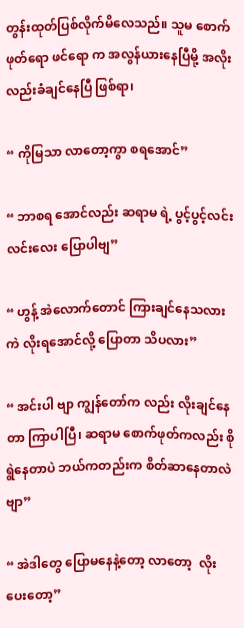တွန်းထုတ်ပြစ်လိုက်မိလေသည်။ သူမ စောက်ဖုတ်ရော ဖင်ရော က အလွန်ယားနေပြီမို့ အလိုးလည်းခံချင်နေပြီ ဖြစ်ရာ၊

“ ကိုမြသာ လာတော့ကွာ စရအောင်”

“ ဘာစရ အောင်လည်း ဆရာမ ရဲ့ ပွင့်ပွင့်လင်းလင်းလေး ပြောပါဗျ”

“ ဟွန့် အဲလောက်တောင် ကြားချင်နေသလား ကဲ လိုးရအောင်လို့ ပြောတာ သိပလား”

“ အင်းပါ ဗျာ ကျွန်တော်က လည်း လိုးချင်နေတာ ကြာပါပြီ၊ ဆရာမ စောက်ဖုတ်ကလည်း စိုရွဲနေတာပဲ ဘယ်ကတည်းက စိတ်ဆာနေတာလဲဗျာ”

“ အဲဒါတွေ ပြောမနေနဲ့တော့ လာတော့  လိုးပေးတော့”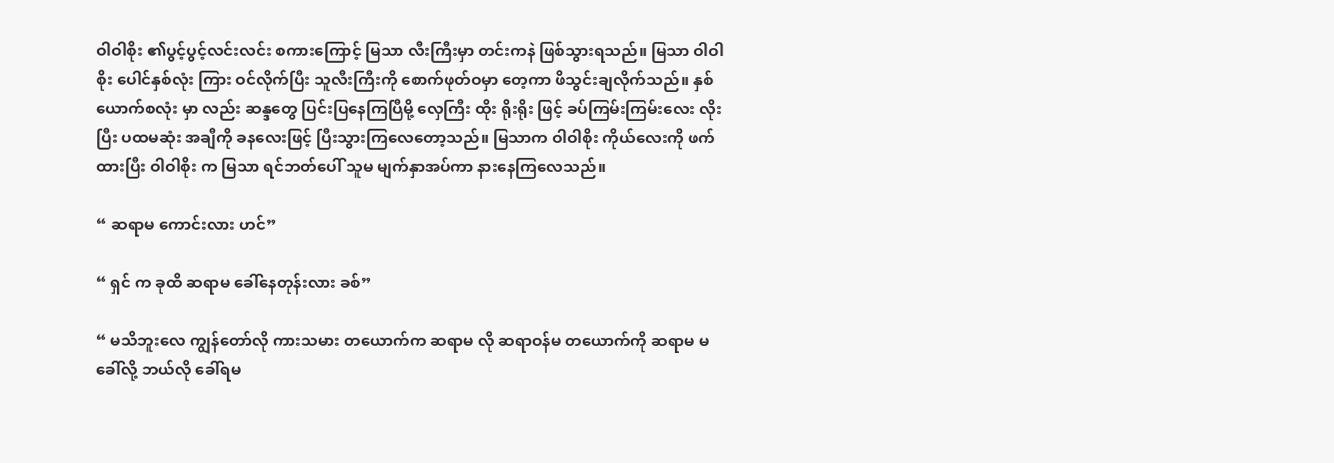ဝါဝါစိုး ၏ပွင့်ပွင့်လင်းလင်း စကားကြောင့် မြသာ လီးကြီးမှာ တင်းကနဲ ဖြစ်သွားရသည်။ မြသာ ဝါဝါစိုး ပေါင်နှစ်လုံး ကြား ဝင်လိုက်ပြီး သူလီးကြီးကို စောက်ဖုတ်ဝမှာ တေ့ကာ ဖိသွင်းချလိုက်သည်။ နှစ်ယောက်စလုံး မှာ လည်း ဆန္ဒတွေ ပြင်းပြနေကြပြီမို့ လှေကြီး ထိုး ရိုးရိုး ဖြင့် ခပ်ကြမ်းကြမ်းလေး လိုးပြီး ပထမဆုံး အချီကို ခနလေးဖြင့် ပြီးသွားကြလေတော့သည်။ မြသာက ဝါဝါစိုး ကိုယ်လေးကို ဖက်ထားပြီး ဝါဝါစိုး က မြသာ ရင်ဘတ်ပေါ် သူမ မျက်နှာအပ်ကာ နားနေကြလေသည်။

“ ဆရာမ ကောင်းလား ဟင်”

“ ရှင် က ခုထိ ဆရာမ ခေါ်နေတုန်းလား ခစ်”

“ မသိဘူးလေ ကျွန်တော်လို ကားသမား တယောက်က ဆရာမ လို ဆရာဝန်မ တယောက်ကို ဆရာမ မခေါ်လို့ ဘယ်လို ခေါ်ရမ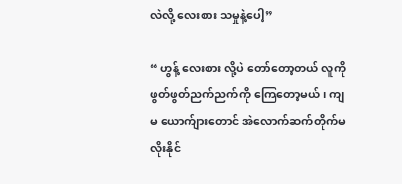လဲလို့ လေးစား သမှုနဲ့ပေါ့”

“ ဟွန့် လေးစား လို့ပဲ တော်တော့တယ် လူကို ဖွတ်ဖွတ်ညက်ညက်ကို ကြေတော့မယ်၊ ကျမ ယောက်ျားတောင် အဲလောက်ဆက်တိုက်မလိုးနိုင်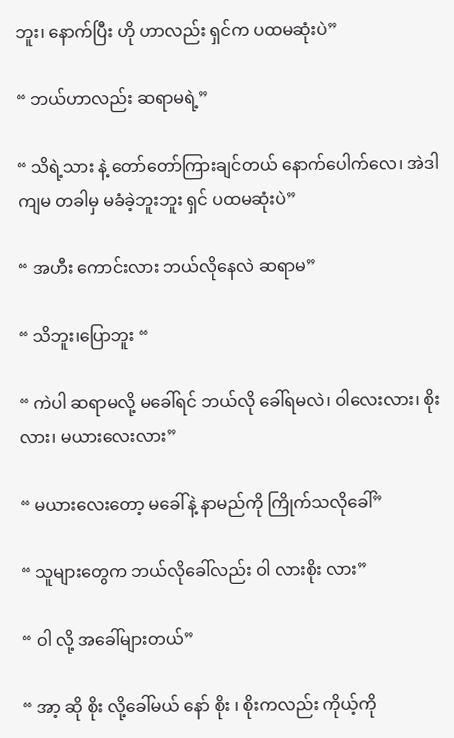ဘူး၊ နောက်ပြီး ဟို ဟာလည်း ရှင်က ပထမဆုံးပဲ”

“ ဘယ်ဟာလည်း ဆရာမရဲ့”

“ သိရဲ့သား နဲ့ တော်တော်ကြားချင်တယ် နောက်ပေါက်လေ၊ အဲဒါ ကျမ တခါမှ မခံခဲ့ဘူးဘူး ရှင် ပထမဆုံးပဲ”

“ အဟီး ကောင်းလား ဘယ်လိုနေလဲ ဆရာမ”

“ သိဘူး၊ပြောဘူး “

“ ကဲပါ ဆရာမလို့ မခေါ်ရင် ဘယ်လို ခေါ်ရမလဲ၊ ဝါလေးလား၊ စိုး လား၊ မယားလေးလား”

“ မယားလေးတော့ မခေါ်နဲ့ နာမည်ကို ကြိုက်သလိုခေါ်”

“ သူများတွေက ဘယ်လိုခေါ်လည်း ဝါ လားစိုး လား”

“ ဝါ လို့ အခေါ်များတယ်”

“ အာ့ ဆို စိုး လို့ခေါ်မယ် နော် စိုး ၊ စိုးကလည်း ကိုယ့်ကို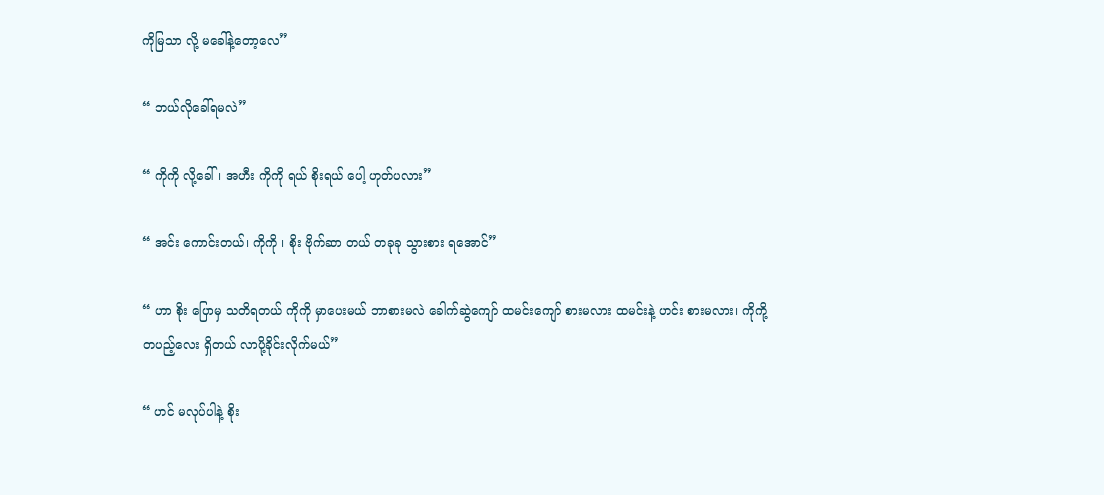ကိုမြသာ လို့ မခေါ်နဲ့တော့လေ”

“ ဘယ်လိုခေါ်ရမလဲ”

“ ကိုကို လို့ခေါ်၊ အဟီး ကိုကို ရယ် စိုးရယ် ပေါ့ ဟုတ်ပလား”

“ အင်း ကောင်းတယ်၊ ကိုကို ၊ စိုး ဗိုက်ဆာ တယ် တခုခု သွားစား ရအောင်”

“ ဟာ စိုး ပြောမှ သတိရတယ် ကိုကို မှာပေးမယ် ဘာစားမလဲ ခေါက်ဆွဲကျော် ထမင်းကျော် စားမလား ထမင်းနဲ့ ဟင်း စားမလား၊ ကိုကို့ တပည့်လေး ရှိတယ် လာပို့ခိုင်းလိုက်မယ်”

“ ဟင် မလုပ်ပါနဲ့ စိုး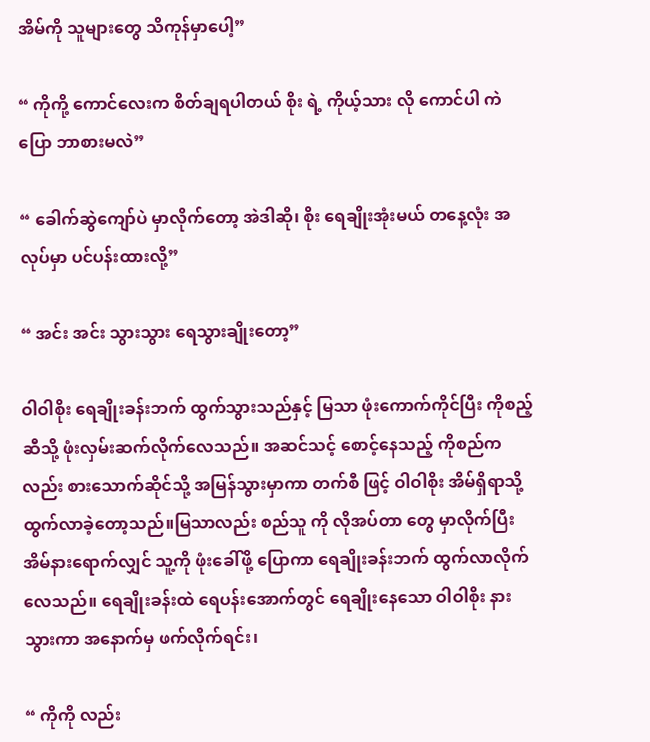အိမ်ကို သူများတွေ သိကုန်မှာပေါ့”

“ ကိုကို့ ကောင်လေးက စိတ်ချရပါတယ် စိုး ရဲ့ ကိုယ့်သား လို ကောင်ပါ ကဲပြော ဘာစားမလဲ”

“ ခေါက်ဆွဲကျော်ပဲ မှာလိုက်တော့ အဲဒါဆို၊ စိုး ရေချိုးအုံးမယ် တနေ့လုံး အလုပ်မှာ ပင်ပန်းထားလို့”

“ အင်း အင်း သွားသွား ရေသွားချိုးတော့”

ဝါဝါစိုး ရေချိုးခန်းဘက် ထွက်သွားသည်နှင့် မြသာ ဖုံးကောက်ကိုင်ပြီး ကိုစည့် ဆီသို့ ဖုံးလှမ်းဆက်လိုက်လေသည်။ အဆင်သင့် စောင့်နေသည့် ကိုစည်ကလည်း စားသောက်ဆိုင်သို့ အမြန်သွားမှာကာ တက်စီ ဖြင့် ဝါဝါစိုး အိမ်ရှိရာသို့ ထွက်လာခဲ့တော့သည်။မြသာလည်း စည်သူ ကို လိုအပ်တာ တွေ မှာလိုက်ပြီး အိမ်နားရောက်လျှင် သူ့ကို ဖုံးခေါ်ဖို့ ပြောကာ ရေချိုးခန်းဘက် ထွက်လာလိုက်လေသည်။ ရေချိုးခန်းထဲ ရေပန်းအောက်တွင် ရေချိုးနေသော ဝါဝါစိုး နားသွားကာ အနောက်မှ ဖက်လိုက်ရင်း၊

“ ကိုကို လည်း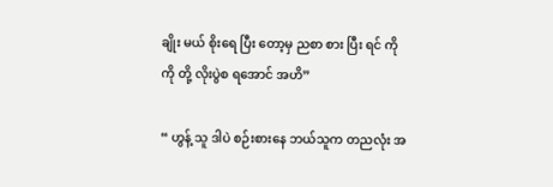ချိုး မယ် စိုးရေ ပြီး တော့မှ ညစာ စား ပြီး ရင် ကိုကို တို့ လိုးပွဲစ ရအောင် အဟိ”

“ ဟွန့် သူ ဒါပဲ စဉ်းစားနေ ဘယ်သူက တညလုံး အ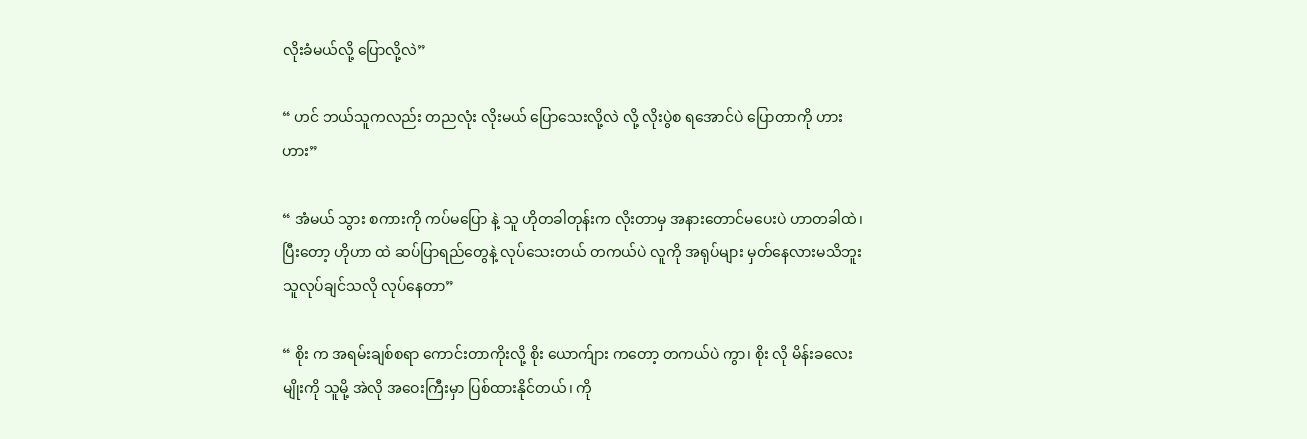လိုးခံမယ်လို့ ပြောလို့လဲ”

“ ဟင် ဘယ်သူကလည်း တညလုံး လိုးမယ် ပြောသေးလို့လဲ လို့ လိုးပွဲစ ရအောင်ပဲ ပြောတာကို ဟားဟား”

“ အံမယ် သွား စကားကို ကပ်မပြော နဲ့ သူ ဟိုတခါတုန်းက လိုးတာမှ အနားတောင်မပေးပဲ ဟာတခါထဲ၊ ပြီးတော့ ဟိုဟာ ထဲ ဆပ်ပြာရည်တွေနဲ့ လုပ်သေးတယ် တကယ်ပဲ လူကို အရုပ်များ မှတ်နေလားမသိဘူး သူလုပ်ချင်သလို လုပ်နေတာ”

“ စိုး က အရမ်းချစ်စရာ ကောင်းတာကိုးလို့ စိုး ယောက်ျား ကတော့ တကယ်ပဲ ကွာ၊ စိုး လို မိန်းခလေးမျိုးကို သူမို့ အဲလို အဝေးကြီးမှာ ပြစ်ထားနိုင်တယ်၊ ကို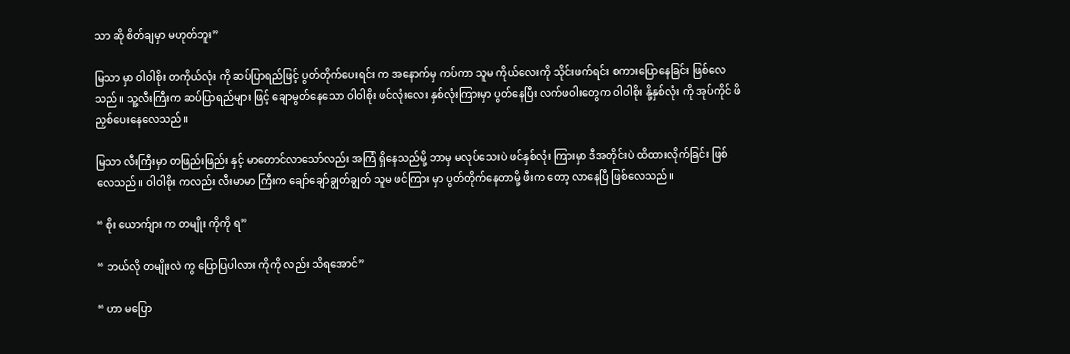သာ ဆို စိတ်ချမှာ မဟုတ်ဘူး”

မြသာ မှာ ဝါဝါစိုး တကိုယ်လုံး ကို ဆပ်ပြာရည်ဖြင့် ပွတ်တိုက်ပေးရင်း က အနောက်မှ ကပ်ကာ သူမ ကိုယ်လေးကို သိုင်းဖက်ရင်း စကားပြောနေခြင်း ဖြစ်လေသည်။ သူ့လီးကြီးက ဆပ်ပြာရည်များ ဖြင့် ချောမွတ်နေသော ဝါဝါစိုး ဖင်လုံးလေး နှစ်လုံးကြားမှာ ပွတ်နေပြီး လက်ဖဝါးတွေက ဝါဝါစိုး နို့နှစ်လုံး ကို အုပ်ကိုင် ဖိညှစ်ပေးနေလေသည်။

မြသာ လီးကြီးမှာ တဖြည်းဖြည်း နှင့် မာတောင်လာသော်လည်း အကြံ ရှိနေသည်မို့ ဘာမှ မလုပ်သေးပဲ ဖင်နှစ်လုံး ကြားမှာ ဒီအတိုင်းပဲ ထိထားလိုက်ခြင်း ဖြစ်လေသည်။ ဝါဝါစိုး ကလည်း လီးမာမာ ကြီးက ချော်ချော်ချွတ်ချွတ် သူမ ဖင်ကြား မှာ ပွတ်တိုက်နေတာမို့ ဖီးက တော့ လာနေပြီ ဖြစ်လေသည်။

“ စိုး ယောက်ျား က တမျိုး ကိုကို ရ”

“ ဘယ်လို တမျိုးလဲ ကွ ပြောပြပါလား ကိုကို လည်း သိရအောင်”

“ ဟာ မပြော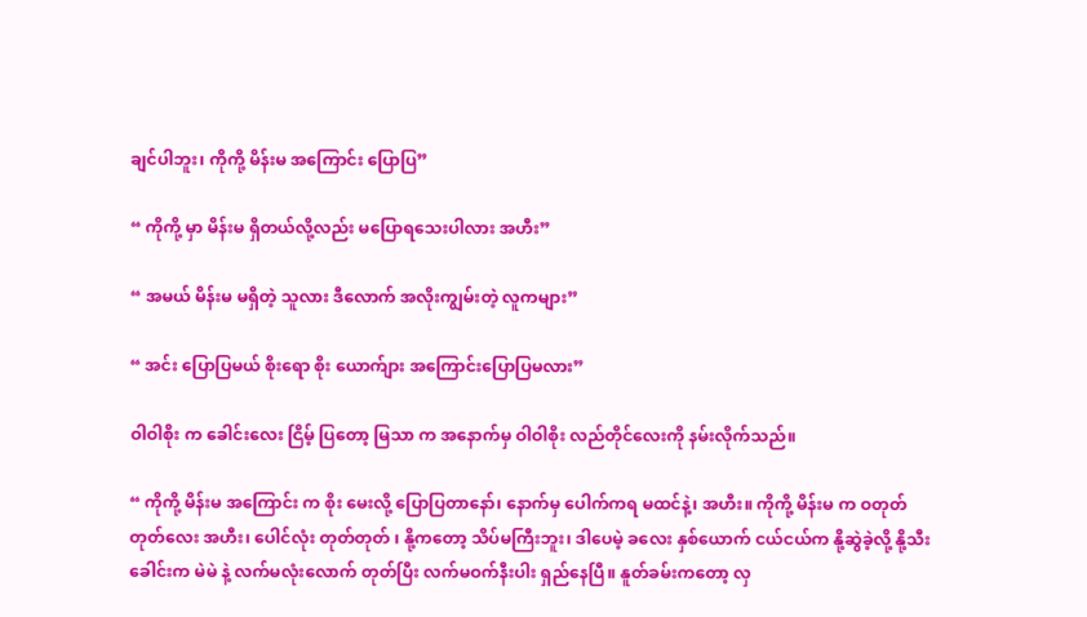ချင်ပါဘူး၊ ကိုကို့ မိန်းမ အကြောင်း ပြောပြ”

“ ကိုကို့ မှာ မိန်းမ ရှိတယ်လို့လည်း မပြောရသေးပါလား အဟီး”

“ အမယ် မိန်းမ မရှိတဲ့ သူလား ဒီလောက် အလိုးကျွမ်းတဲ့ လူကများ”

“ အင်း ပြောပြမယ် စိုးရော စိုး ယောက်ျား အကြောင်းပြောပြမလား”

ဝါဝါစိုး က ခေါင်းလေး ငြိမ့် ပြတော့ မြသာ က အနောက်မှ ဝါဝါစိုး လည်တိုင်လေးကို နမ်းလိုက်သည်။

“ ကိုကို့ မိန်းမ အကြောင်း က စိုး မေးလို့ ပြောပြတာနော်၊ နောက်မှ ပေါက်ကရ မထင်နဲ့၊ အဟီး။ ကိုကို့ မိန်းမ က ဝတုတ်တုတ်လေး အဟီး၊ ပေါင်လုံး တုတ်တုတ် ၊ နို့ကတော့ သိပ်မကြီးဘူး၊ ဒါပေမဲ့ ခလေး နှစ်ယောက် ငယ်ငယ်က နို့ဆွဲခဲ့လို့ နို့သီးခေါင်းက မဲမဲ နဲ့ လက်မလုံးလောက် တုတ်ပြီး လက်မဝက်နီးပါး ရှည်နေပြီ။ နူတ်ခမ်းကတော့ လှ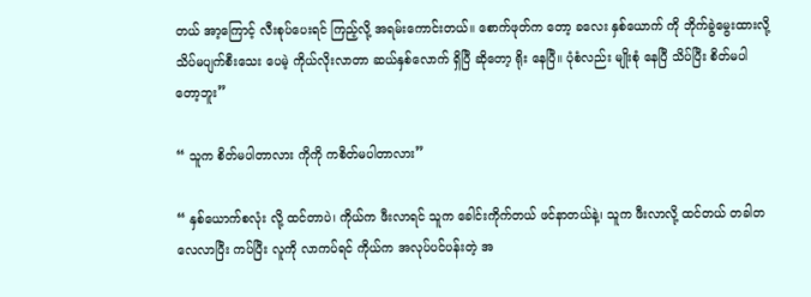တယ် အာ့ကြောင့် လီးစုပ်ပေးရင် ကြည့်လို့ အရမ်းကောင်းတယ်။ စောက်ဖုတ်က တော့ ခလေး နှစ်ယောက် ကို ဘိုက်ခွဲမွေးထားလို့ သိပ်မပျက်စီးသေး ပေမဲ့ ကိုယ်လိုးလာတာ ဆယ်နှစ်လောက် ရှိပြီ ဆိုတော့ ရိုး နေပြီ။ ပုံစံလည်း မျိုးစုံ နေပြီ သိပ်ပြီး စိတ်မပါတော့ဘူး”

“ သူက စိတ်မပါတာလား ကိုကို ကစိတ်မပါတာလား”

“ နှစ်ယောက်စလုံး လို့ ထင်တာပဲ၊ ကိုယ်က ဖီးလာရင် သူက ခေါင်းကိုက်တယ် ဖင်နာတယ်နဲ့၊ သူက ဖီးလာလို့ ထင်တယ် တခါတလေလာပြီး ကပ်ပြီး လူကို လာကပ်ရင် ကိုယ်က အလုပ်ပင်ပန်းတဲ့ အ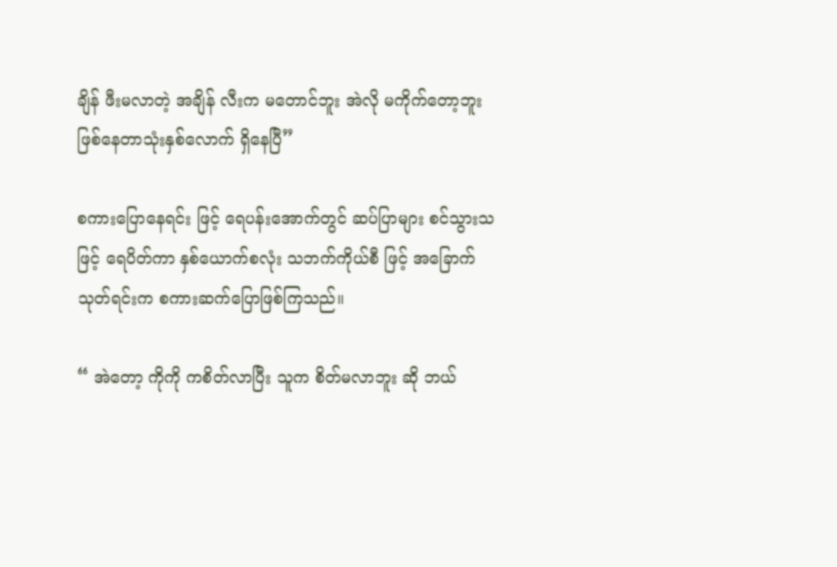ချိန် ဖီးမလာတဲ့ အချိန် လီးက မတောင်ဘူး အဲလို မကိုက်တော့ဘူး ဖြစ်နေတာသုံးနှစ်လောက် ရှိနေပြီ”

စကားပြောနေရင်း ဖြင့် ရေပန်းအောက်တွင် ဆပ်ပြာများ စင်သွားသဖြင့် ရေပိတ်ကာ နှစ်ယောက်စလုံး သဘက်ကိုယ်စီ ဖြင့် အခြောက်သုတ်ရင်းက စကားဆက်ပြောဖြစ်ကြသည်။

“ အဲတော့ ကိုကို ကစိတ်လာပြီး သူက စိတ်မလာဘူး ဆို ဘယ်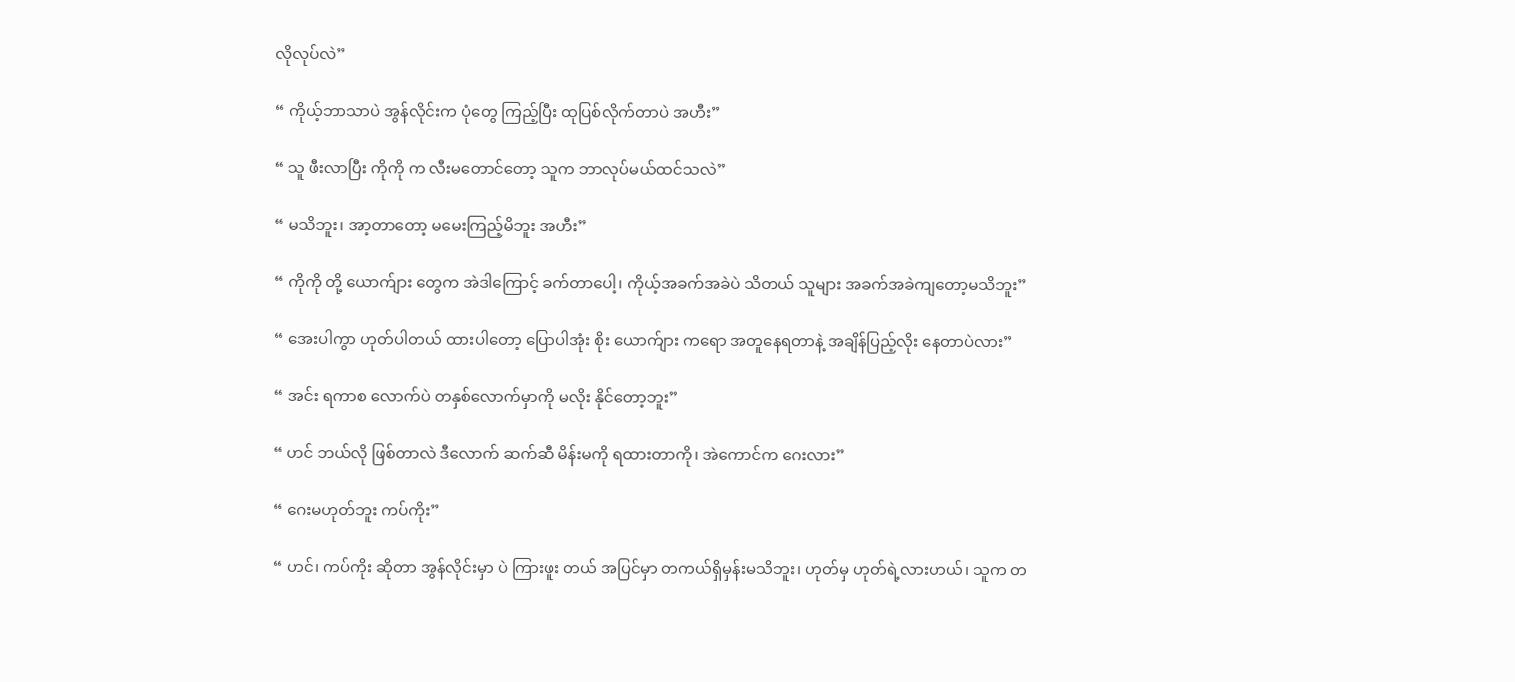လိုလုပ်လဲ”

“ ကိုယ့်ဘာသာပဲ အွန်လိုင်းက ပုံတွေ ကြည့်ပြီး ထုပြစ်လိုက်တာပဲ အဟီး”

“ သူ ဖီးလာပြီး ကိုကို က လီးမတောင်တော့ သူက ဘာလုပ်မယ်ထင်သလဲ”

“ မသိဘူး၊ အာ့တာတော့ မမေးကြည့်မိဘူး အဟီး”

“ ကိုကို တို့ ယောက်ျား တွေက အဲဒါကြောင့် ခက်တာပေါ့၊ ကိုယ့်အခက်အခဲပဲ သိတယ် သူများ အခက်အခဲကျတော့မသိဘူး”

“ အေးပါကွာ ဟုတ်ပါတယ် ထားပါတော့ ပြောပါအုံး စိုး ယောက်ျား ကရော အတူနေရတာနဲ့ အချိန်ပြည့်လိုး နေတာပဲလား”

“ အင်း ရကာစ လောက်ပဲ တနှစ်လောက်မှာကို မလိုး နိုင်တော့ဘူး”

“ ဟင် ဘယ်လို ဖြစ်တာလဲ ဒီလောက် ဆက်ဆီ မိန်းမကို ရထားတာကို၊ အဲကောင်က ဂေးလား”

“ ဂေးမဟုတ်ဘူး ကပ်ကိုး”

“ ဟင်၊ ကပ်ကိုး ဆိုတာ အွန်လိုင်းမှာ ပဲ ကြားဖူး တယ် အပြင်မှာ တကယ်ရှိမှန်းမသိဘူး၊ ဟုတ်မှ ဟုတ်ရဲ့လားဟယ်၊ သူက တ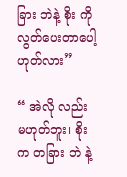ခြား ဘဲနဲ့ စိုး ကို လွတ်ပေးတာပေါ့ ဟုတ်လား”

“ အဲလို လည်း မဟုတ်ဘူး၊ စိုး က တခြား ဘဲ နဲ့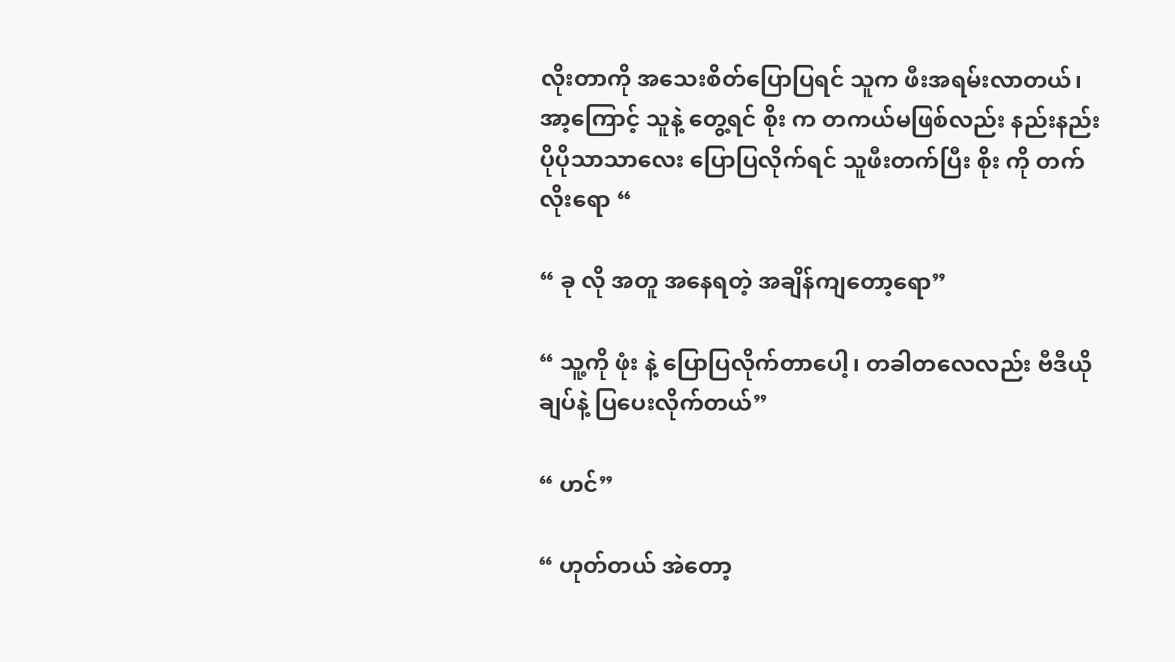လိုးတာကို အသေးစိတ်ပြောပြရင် သူက ဖီးအရမ်းလာတယ်၊ အာ့ကြောင့် သူနဲ့ တွေ့ရင် စိုး က တကယ်မဖြစ်လည်း နည်းနည်းပိုပိုသာသာလေး ပြောပြလိုက်ရင် သူဖီးတက်ပြီး စိုး ကို တက်လိုးရော “

“ ခု လို အတူ အနေရတဲ့ အချိန်ကျတော့ရော”

“ သူ့ကို ဖုံး နဲ့ ပြောပြလိုက်တာပေါ့၊ တခါတလေလည်း ဗီဒီယို ချပ်နဲ့ ပြပေးလိုက်တယ်”

“ ဟင်”

“ ဟုတ်တယ် အဲတော့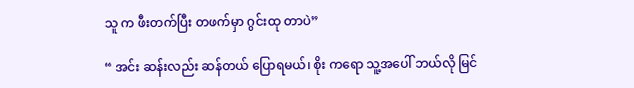သူ က ဖီးတက်ပြီး တဖက်မှာ ဂွင်းထု တာပဲ”

“ အင်း ဆန်းလည်း ဆန်တယ် ပြောရမယ်၊ စိုး ကရော သူ့အပေါ် ဘယ်လို မြင်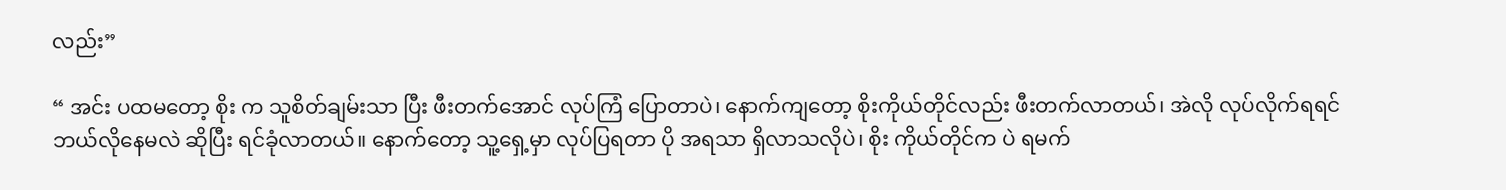လည်း”

“ အင်း ပထမတော့ စိုး က သူစိတ်ချမ်းသာ ပြီး ဖီးတက်အောင် လုပ်ကြံ ပြောတာပဲ၊ နောက်ကျတော့ စိုးကိုယ်တိုင်လည်း ဖီးတက်လာတယ်၊ အဲလို လုပ်လိုက်ရရင် ဘယ်လိုနေမလဲ ဆိုပြီး ရင်ခုံလာတယ်။ နောက်တော့ သူ့ရှေ့မှာ လုပ်ပြရတာ ပို အရသာ ရှိလာသလိုပဲ၊ စိုး ကိုယ်တိုင်က ပဲ ရမက်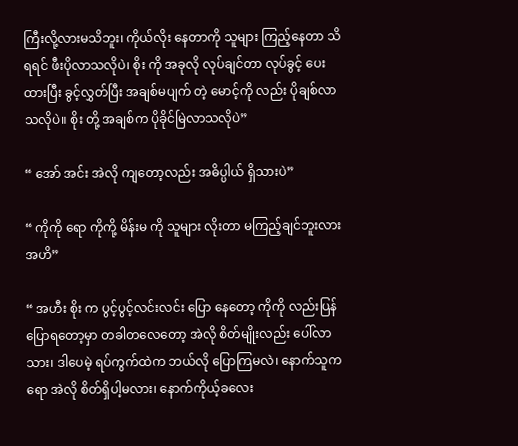ကြီးလို့လားမသိဘူး၊ ကိုယ်လိုး နေတာကို သူများ ကြည့်နေတာ သိရရင် ဖီးပိုလာသလိုပဲ၊ စိုး ကို အခုလို လုပ်ချင်တာ လုပ်ခွင့် ပေးထားပြီး ခွင့်လွှတ်ပြီး အချစ်မပျက် တဲ့ မောင့်ကို လည်း ပိုချစ်လာသလိုပဲ။ စိုး တို့ အချစ်က ပိုခိုင်မြဲလာသလိုပဲ”

“ အော် အင်း အဲလို ကျတော့လည်း အဓိပ္ပါယ် ရှိသားပဲ”

“ ကိုကို ရော ကိုကို့ မိန်းမ ကို သူများ လိုးတာ မကြည့်ချင်ဘူးလား အဟိ”

“ အဟီး စိုး က ပွင့်ပွင့်လင်းလင်း ပြော နေတော့ ကိုကို လည်းပြန်ပြောရတော့မှာ တခါတလေတော့ အဲလို စိတ်မျိုးလည်း ပေါ်လာသား၊ ဒါပေမဲ့ ရပ်ကွက်ထဲက ဘယ်လို ပြောကြမလဲ၊ နောက်သူက ရော အဲလို စိတ်ရှိပါ့မလား၊ နောက်ကိုယ့်ခလေး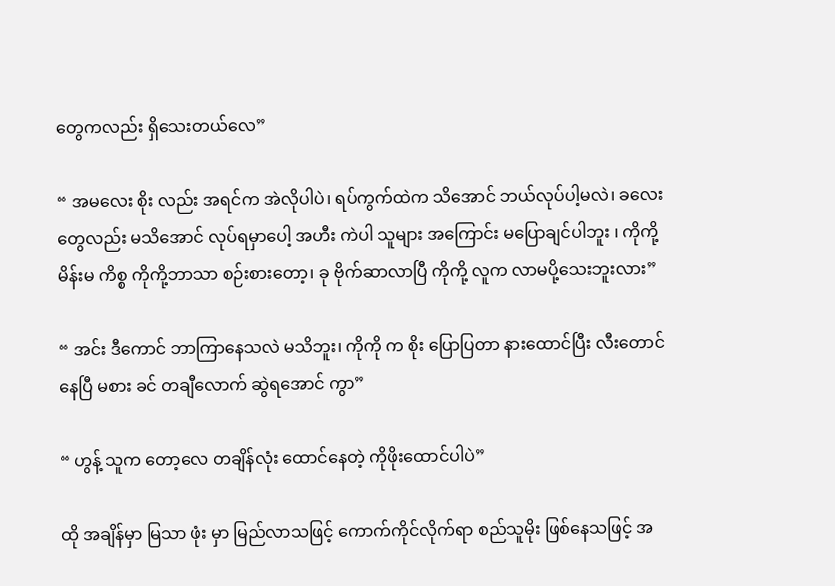တွေကလည်း ရှိသေးတယ်လေ”

“ အမလေး စိုး လည်း အရင်က အဲလိုပါပဲ၊ ရပ်ကွက်ထဲက သိအောင် ဘယ်လုပ်ပါ့မလဲ၊ ခလေးတွေလည်း မသိအောင် လုပ်ရမှာပေါ့ အဟီး ကဲပါ သူများ အကြောင်း မပြောချင်ပါဘူး ၊ ကိုကို့ မိန်းမ ကိစ္စ ကိုကို့ဘာသာ စဉ်းစားတော့၊ ခု ဗိုက်ဆာလာပြီ ကိုကို့ လူက လာမပို့သေးဘူးလား”

“ အင်း ဒီကောင် ဘာကြာနေသလဲ မသိဘူး၊ ကိုကို က စိုး ပြောပြတာ နားထောင်ပြီး လီးတောင် နေပြီ မစား ခင် တချီလောက် ဆွဲရအောင် ကွာ”

“ ဟွန့် သူက တော့လေ တချိန်လုံး ထောင်နေတဲ့ ကိုဖိုးထောင်ပါပဲ”

ထို အချိန်မှာ မြသာ ဖုံး မှာ မြည်လာသဖြင့် ကောက်ကိုင်လိုက်ရာ စည်သူမိုး ဖြစ်နေသဖြင့် အ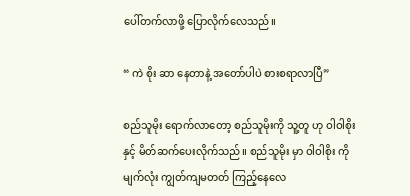ပေါ်တက်လာဖို့ ပြောလိုက်လေသည်။

“ ကဲ စိုး ဆာ နေတာနဲ့ အတော်ပါပဲ စားစရာလာပြီ”

စည်သူမိုး ရောက်လာတော့ စည်သူမိုးကို သူ့တူ ဟု ဝါဝါစိုး နှင့် မိတ်ဆက်ပေးလိုက်သည်။ စည်သူမိုး မှာ ဝါဝါစိုး ကို မျက်လုံး ကျွတ်ကျမတတ် ကြည့်နေလေ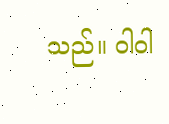သည်။ ဝါဝါ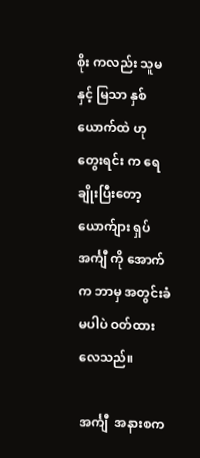စိုး ကလည်း သူမ နှင့် မြသာ နှစ်ယောက်ထဲ ဟု တွေးရင်း က ရေချိုးပြီးတော့ ယောက်ျား ရှပ်အင်္ကျီ ကို အောက်က ဘာမှ အတွင်းခံ မပါပဲ ဝတ်ထားလေသည်။

အင်္ကျီ  အနားစက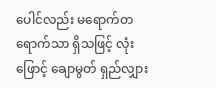ပေါင်လည်း မရောက်တရောက်သာ ရှိသဖြင့် လုံးဖြောင့် ချောမွတ် ရှည်လျှား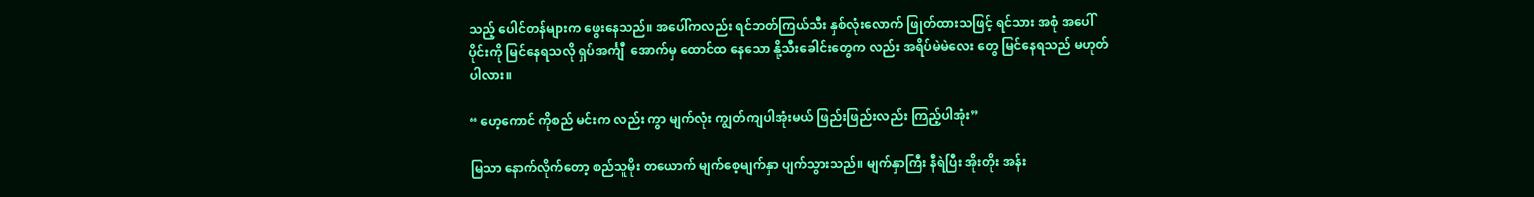သည့် ပေါင်တန်များက ဖွေးနေသည်။ အပေါ်ကလည်း ရင်ဘတ်ကြယ်သီး နှစ်လုံးလောက် ဖြုတ်ထားသဖြင့် ရင်သား အစုံ အပေါ်ပိုင်းကို မြင်နေရသလို ရှပ်အင်္ကျီ  အောက်မှ ထောင်ထ နေသော နို့သီးခေါင်းတွေက လည်း အရိပ်မဲမဲလေး တွေ မြင်နေရသည် မဟုတ်ပါလား။

“ ဟေ့ကောင် ကိုစည် မင်းက လည်း ကွာ မျက်လုံး ကျွတ်ကျပါအုံးမယ် ဖြည်းဖြည်းလည်း ကြည့်ပါအုံး”

မြသာ နောက်လိုက်တော့ စည်သူမိုး တယောက် မျက်စေ့မျက်နှာ ပျက်သွားသည်။ မျက်နှာကြီး နီရဲပြီး အိုးတိုး အန်း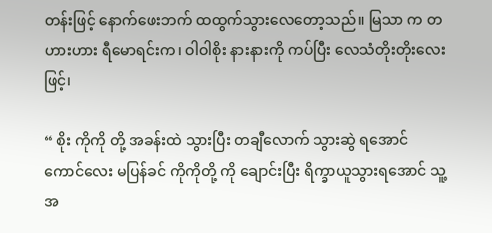တန်းဖြင့် နောက်ဖေးဘက် ထထွက်သွားလေတော့သည်။ မြသာ က တဟားဟား ရီမောရင်းက၊ ဝါဝါစိုး နားနားကို ကပ်ပြီး လေသံတိုးတိုးလေးဖြင့်၊

“ စိုး ကိုကို တို့ အခန်းထဲ သွားပြီး တချီလောက် သွားဆွဲ ရအောင် ကောင်လေး မပြန်ခင် ကိုကိုတို့ ကို ချောင်းပြီး ရိက္ခာယူသွားရအောင် သူ့အ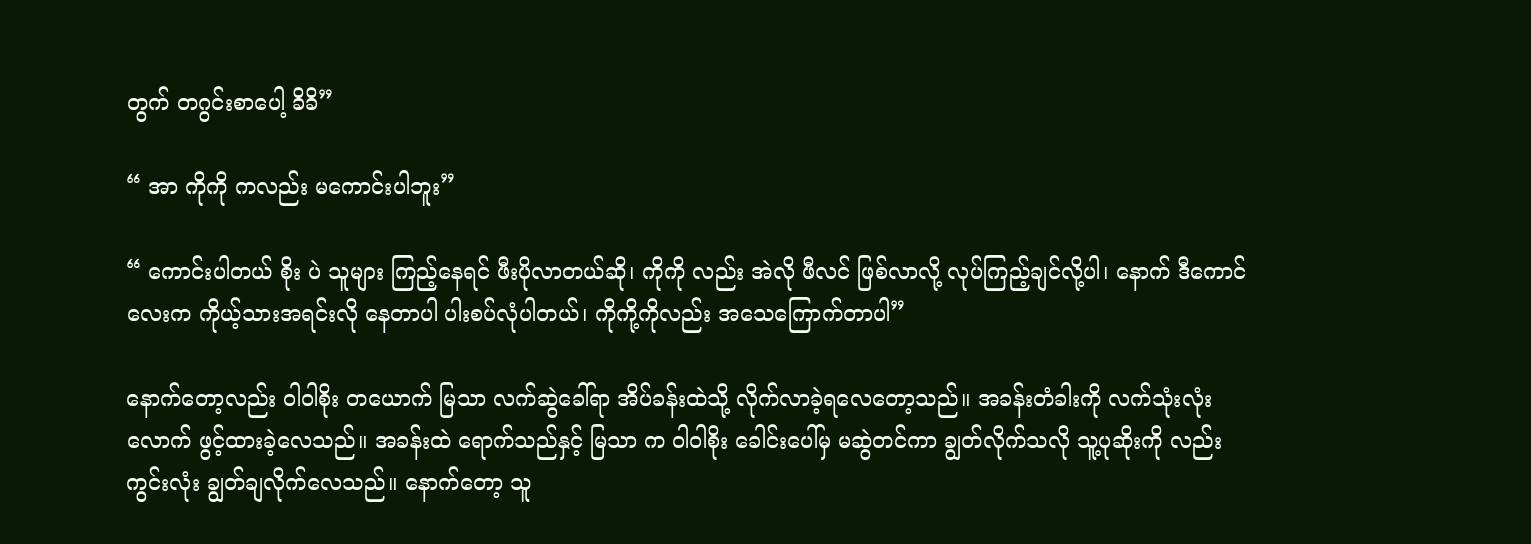တွက် တဂွင်းစာပေါ့ ခိခိ”

“ အာ ကိုကို ကလည်း မကောင်းပါဘူး”

“ ကောင်းပါတယ် စိုး ပဲ သူများ ကြည့်နေရင် ဖီးပိုလာတယ်ဆို၊ ကိုကို လည်း အဲလို ဖီလင် ဖြစ်လာလို့ လုပ်ကြည့်ချင်လို့ပါ၊ နောက် ဒီကောင်လေးက ကိုယ့်သားအရင်းလို နေတာပါ ပါးစပ်လုံပါတယ်၊ ကိုကို့ကိုလည်း အသေကြောက်တာပါ”

နောက်တော့လည်း ဝါဝါစိုး တယောက် မြသာ လက်ဆွဲခေါ်ရာ အိပ်ခန်းထဲသို့ လိုက်လာခဲ့ရလေတော့သည်။ အခန်းတံခါးကို လက်သုံးလုံးလောက် ဖွင့်ထားခဲ့လေသည်။ အခန်းထဲ ရောက်သည်နှင့် မြသာ က ဝါဝါစိုး ခေါင်းပေါ်မှ မဆွဲတင်ကာ ချွတ်လိုက်သလို သူ့ပုဆိုးကို လည်းကွင်းလုံး ချွတ်ချလိုက်လေသည်။ နောက်တော့ သူ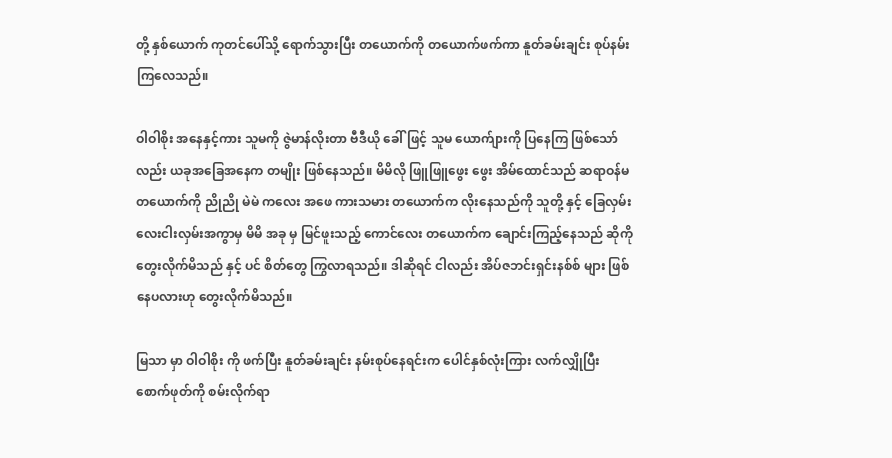တို့ နှစ်ယောက် ကုတင်ပေါ်သို့ ရောက်သွားပြီး တယောက်ကို တယောက်ဖက်ကာ နူတ်ခမ်းချင်း စုပ်နမ်းကြလေသည်။

ဝါဝါစိုး အနေနှင့်ကား သူမကို ဇွဲမာန်လိုးတာ ဗီဒီယို ခေါ်ဖြင့် သူမ ယောက်ျားကို ပြနေကြ ဖြစ်သော်လည်း ယခုအခြေအနေက တမျိုး ဖြစ်နေသည်။ မိမိလို ဖြူဖြူဖွေး ဖွေး အိမ်ထောင်သည် ဆရာဝန်မ တယောက်ကို ညိုညို မဲမဲ ကလေး အဖေ ကားသမား တယောက်က လိုးနေသည်ကို သူတို့ နှင့် ခြေလှမ်း လေးငါးလှမ်းအကွာမှ မိမိ အခု မှ မြင်ဖူးသည့် ကောင်လေး တယောက်က ချောင်းကြည့်နေသည် ဆိုကို တွေးလိုက်မိသည် နှင့် ပင် စိတ်တွေ ကြွလာရသည်။ ဒါဆိုရင် ငါလည်း အိပ်ဇဘင်းရှင်းနစ်စ် များ ဖြစ်နေပလားဟု တွေးလိုက်မိသည်။

မြသာ မှာ ဝါဝါစိုး ကို ဖက်ပြီး နူတ်ခမ်းချင်း နမ်းစုပ်နေရင်းက ပေါင်နှစ်လုံးကြား လက်လျှိုပြီး စောက်ဖုတ်ကို စမ်းလိုက်ရာ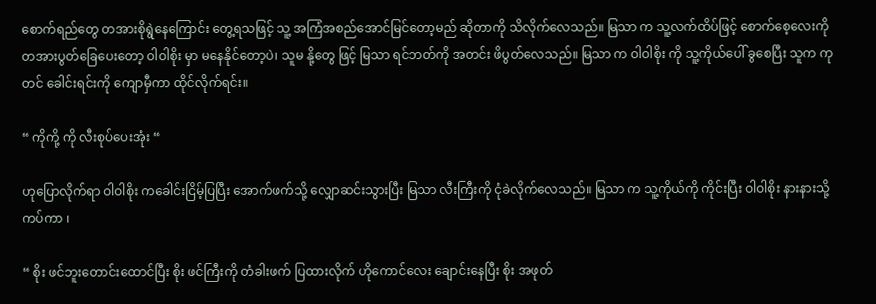စောက်ရည်တွေ တအားစိုရွဲနေကြောင်း တွေ့ရသဖြင့် သူ့ အကြံအစည်အောင်မြင်တော့မည် ဆိုတာကို သိလိုက်လေသည်။ မြသာ က သူ့လက်ထိပ်ဖြင့် စောက်စေ့လေးကို တအားပွတ်ခြေပေးတော့ ဝါဝါစိုး မှာ မနေနိုင်တော့ပဲ၊ သူမ နို့တွေ ဖြင့် မြသာ ရင်ဘတ်ကို အတင်း ဖိပွတ်လေသည်။ မြသာ က ဝါဝါစိုး ကို သူ့ကိုယ်ပေါ် ခွစေပြီး သူက ကုတင် ခေါင်းရင်းကို ကျောမှီကာ ထိုင်လိုက်ရင်း။

“ ကိုကို့ ကို လီးစုပ်ပေးအုံး “

ဟုပြောလိုက်ရာ ဝါဝါစိုး ကခေါင်းငြိမ့်ပြပြီး အောက်ဖက်သို့ လျှောဆင်းသွားပြီး မြသာ လီးကြီးကို ငုံခဲလိုက်လေသည်။ မြသာ က သူ့ကိုယ်ကို ကိုင်းပြီး ဝါဝါစိုး နားနားသို့ ကပ်ကာ ၊

“ စိုး ဖင်ဘူးတောင်းထောင်ပြီး စိုး ဖင်ကြီးကို တံခါးဖက် ပြထားလိုက် ဟိုကောင်လေး ချောင်းနေပြီး စိုး အဖုတ်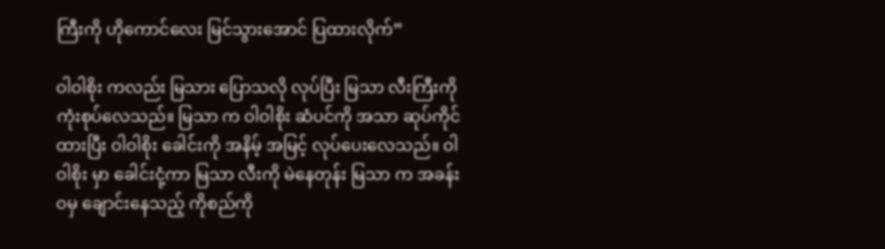ကြီးကို ဟိုကောင်လေး မြင်သွားအောင် ပြထားလိုက်”

ဝါဝါစိုး ကလည်း မြသား ပြောသလို လုပ်ပြီး မြသာ လီးကြီးကို ကုံးစုပ်လေသည်။ မြသာ က ဝါဝါစိုး ဆံပင်ကို အသာ ဆုပ်ကိုင်ထားပြီး ဝါဝါစိုး ခေါင်းကို အနိမ့် အမြင့် လုပ်ပေးလေသည်။ ဝါဝါစိုး မှာ ခေါင်းငုံ့ကာ မြသာ လီးကို မဲနေတုန်း မြသာ က အခန်းဝမှ ချောင်းနေသည့် ကိုစည်ကို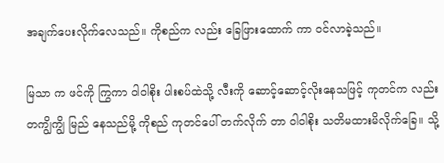အချက်ပေးလိုက်လေသည်။ ကိုစည်က လည်း ခြေဖြားထောက် ကာ ဝင်လာခဲ့သည်။

မြသာ က ဖင်ကို ကြွကာ ဝါဝါစိုး ပါးစပ်ထဲသို့ လီးကို ဆောင့်ဆောင့်လိုးနေသဖြင့် ကုတင်က လည်း တကျွိကျွိ မြည် နေသည်မို့ ကိုစည် ကုတင်ပေါ် တက်လိုက် တာ ဝါဝါစိုး သတိမထားမိလိုက်ခြေ။ သို့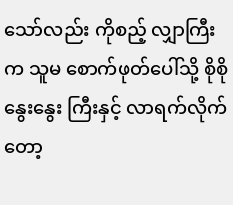သော်လည်း ကိုစည့် လျှာကြီးက သူမ စောက်ဖုတ်ပေါ်သို့ စိုစို နွေးနွေး ကြီးနှင့် လာရက်လိုက်တော့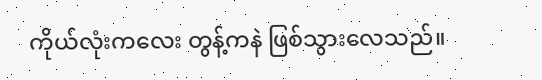ကိုယ်လုံးကလေး တွန့်ကနဲ ဖြစ်သွားလေသည်။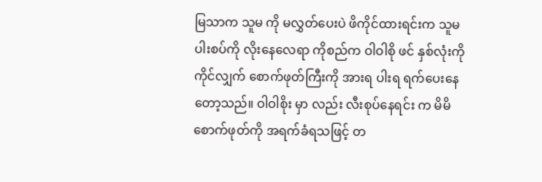မြသာက သူမ ကို မလွှတ်ပေးပဲ ဖိကိုင်ထားရင်းက သူမ ပါးစပ်ကို လိုးနေလေရာ ကိုစည်က ဝါဝါစို ဖင် နှစ်လုံးကို ကိုင်လျှက် စောက်ဖုတ်ကြီးကို အားရ ပါးရ ရက်ပေးနေတော့သည်။ ဝါဝါစိုး မှာ လည်း လီးစုပ်နေရင်း က မိမိ စောက်ဖုတ်ကို အရက်ခံရသဖြင့် တ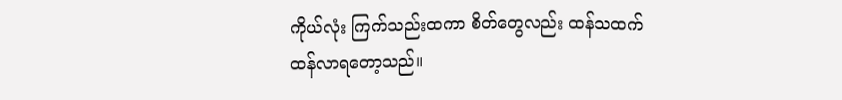ကိုယ်လုံး ကြက်သည်းထကာ စိတ်တွေလည်း ထန်သထက်ထန်လာရတော့သည်။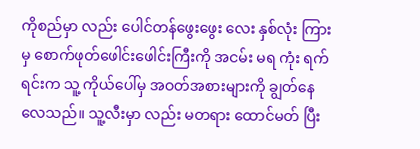ကိုစည်မှာ လည်း ပေါင်တန်ဖွေးဖွေး လေး နှစ်လုံး ကြားမှ စောက်ဖုတ်ဖေါင်းဖေါင်းကြီးကို အငမ်း မရ ကုံး ရက် ရင်းက သူ့ ကိုယ်ပေါ်မှ အဝတ်အစားများကို ချွတ်နေလေသည်။ သူ့လီးမှာ လည်း မတရား ထောင်မတ် ပြီး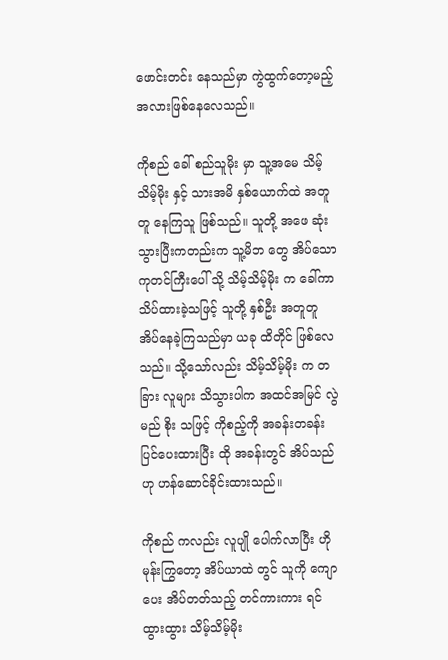ဖောင်းတင်း နေသည်မှာ ကွဲထွက်တော့မည့် အလားဖြစ်နေလေသည်။

ကိုစည် ခေါ် စည်သူမိုး မှာ သူ့အမေ သိမ့်သိမ့်မိုး နှင့် သားအမိ နှစ်ယောက်ထဲ အတူတူ နေကြသူ ဖြစ်သည်။ သူတို့ အဖေ ဆုံး သွားပြီးကတည်းက သူ့မိဘ တွေ အိပ်သော ကုတင်ကြီးပေါ် သို့ သိမ့်သိမ့်မိုး က ခေါ်ကာ သိပ်ထားခဲ့သဖြင့် သူတို့ နှစ်ဦး အတူတူ အိပ်နေခဲ့ကြသည်မှာ ယခု ထိတိုင် ဖြစ်လေသည်။ သို့သော်လည်း သိမ့်သိမ့်မိုး က တခြား လူများ သိသွားပါက အထင်အမြင် လွဲမည် စိုး သဖြင့် ကိုစည့်ကို အခန်းတခန်း ပြင်ပေးထားပြီး ထို အခန်းတွင် အိပ်သည်ဟု ဟန်ဆောင်ခိုင်းထားသည်။

ကိုစည် ကလည်း လူပျို ပေါက်လာပြီး ဟိုမုန်းကြွတော့ အိပ်ယာထဲ တွင် သူကို ကျောပေး အိပ်တတ်သည့် တင်ကားကား ရင်ထွားထွား သိမ့်သိမ့်မိုး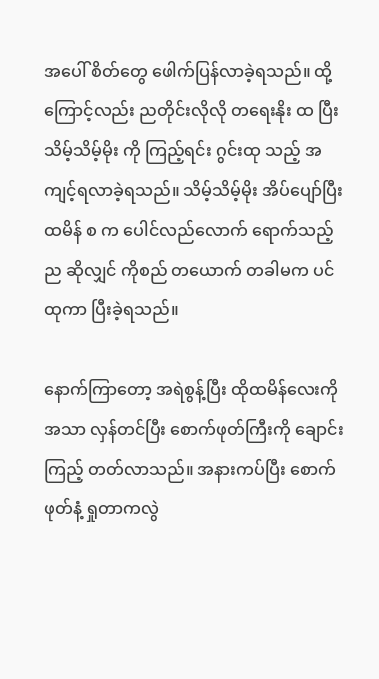အပေါ် စိတ်တွေ ဖေါက်ပြန်လာခဲ့ရသည်။ ထို့ကြောင့်လည်း ညတိုင်းလိုလို တရေးနိုး ထ ပြီး သိမ့်သိမ့်မိုး ကို ကြည့်ရင်း ဂွင်းထု သည့် အကျင့်ရလာခဲ့ရသည်။ သိမ့်သိမ့်မိုး အိပ်ပျော်ပြီး ထမိန် စ က ပေါင်လည်လောက် ရောက်သည့် ည ဆိုလျှင် ကိုစည် တယောက် တခါမက ပင် ထုကာ ပြီးခဲ့ရသည်။

နောက်ကြာတော့ အရဲစွန့်ပြီး ထိုထမိန်လေးကို အသာ လှန်တင်ပြီး စောက်ဖုတ်ကြီးကို ချောင်းကြည့် တတ်လာသည်။ အနားကပ်ပြီး စောက်ဖုတ်နံ့ ရှုတာကလွဲ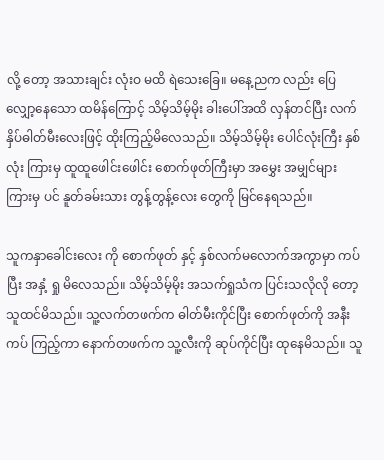လို့ တော့ အသားချင်း လုံးဝ မထိ ရဲသေးခြေ။ မနေ့ညက လည်း ပြေလျှော့နေသော ထမိန်ကြောင့် သိမ့်သိမ့်မိုး ခါးပေါ်အထိ လှန်တင်ပြီး လက်နှိပ်ဓါတ်မီးလေးဖြင့် ထိုးကြည့်မိလေသည်။ သိမ့်သိမ့်မိုး ပေါင်လုံးကြီး နှစ်လုံး ကြားမှ ထူထူဖေါင်းဖေါင်း စောက်ဖုတ်ကြီးမှာ အမွှေး အမျှင်များ ကြားမှ ပင် နူတ်ခမ်းသား တွန့်တွန့်လေး တွေကို မြင်နေရသည်။

သူကနှာခေါင်းလေး ကို စောက်ဖုတ် နှင့် နှစ်လက်မလောက်အကွာမှာ ကပ်ပြီး အနှံ့ ရှု မိလေသည်။ သိမ့်သိမ့်မိုး အသက်ရှုသံက ပြင်းသလိုလို တော့ သူထင်မိသည်။ သူ့လက်တဖက်က ဓါတ်မီးကိုင်ပြီး စောက်ဖုတ်ကို အနီးကပ် ကြည့်ကာ နောက်တဖက်က သူ့လီးကို ဆုပ်ကိုင်ပြီး ထုနေမိသည်။ သူ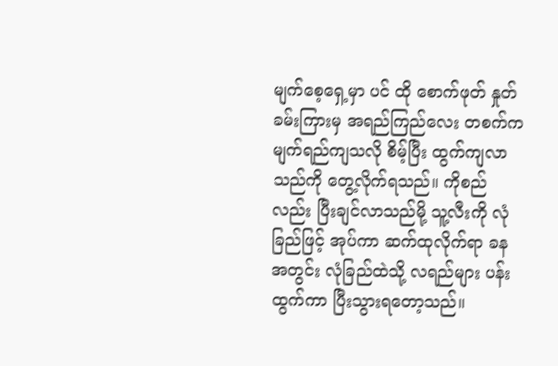မျက်စေ့ရှေ့မှာ ပင် ထို စောက်ဖုတ် နှုတ်ခမ်းကြားမှ အရည်ကြည်လေး တစက်က မျက်ရည်ကျသလို စိမ့်ပြီး ထွက်ကျလာသည်ကို တွေ့လိုက်ရသည်။ ကိုစည်လည်း ပြီးချင်လာသည်မို့ သူ့လီးကို လုံခြည်ဖြင့် အုပ်ကာ ဆက်ထုလိုက်ရာ ခနအတွင်း လုံခြည်ထဲသို့ လရည်များ ပန်းထွက်ကာ ပြီးသွားရတော့သည်။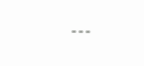...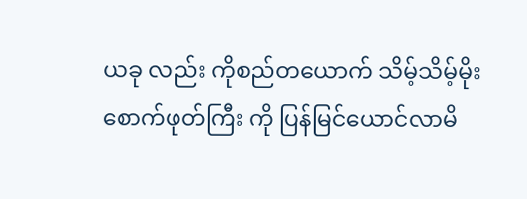ယခု လည်း ကိုစည်တယောက် သိမ့်သိမ့်မိုး စောက်ဖုတ်ကြီး ကို ပြန်မြင်ယောင်လာမိ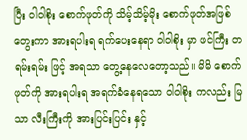ပြီး ဝါဝါစိုး စောက်ဖုတ်ကို သိမ့်သိမ့်မိုး စောက်ဖုတ်အဖြစ်တွေးကာ အားရပါးရ ရက်ပေးနေရာ ဝါဝါစိုး မှာ ဖင်ကြီး တရမ်းရမ်း ဖြင့် အရသာ တွေ့နေလေတော့သည်။ မိမိ စောက်ဖုတ်ကို အားရပါးရ အရက်ခံနေရသော ဝါဝါစိုး ကလည်း မြသာ လီးကြီးကို အားပြင်းပြင်း နှင့်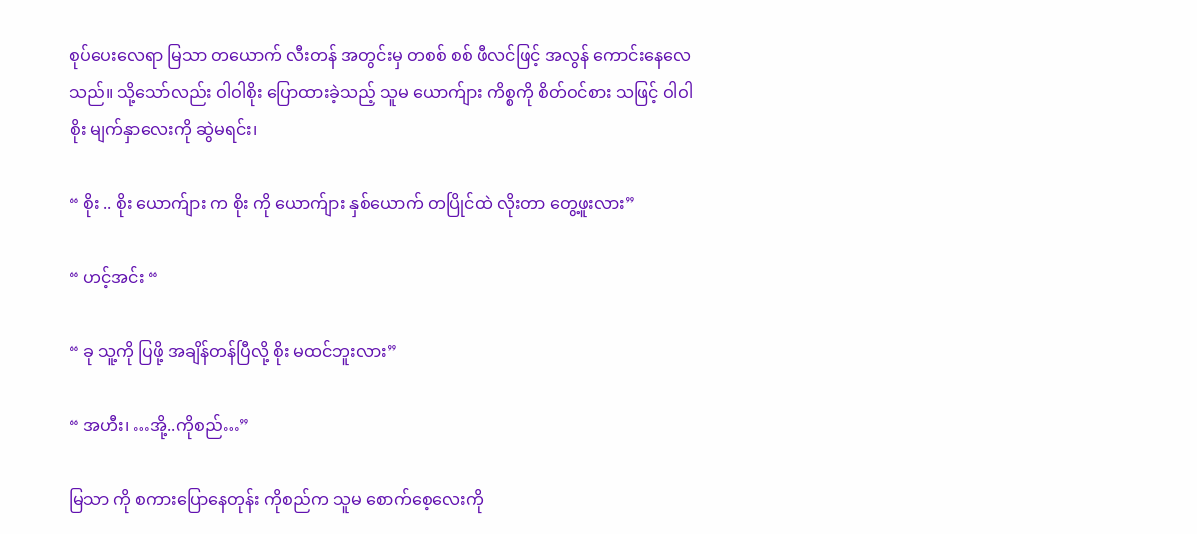စုပ်ပေးလေရာ မြသာ တယောက် လီးတန် အတွင်းမှ တစစ် စစ် ဖီလင်ဖြင့် အလွန် ကောင်းနေလေသည်။ သို့သော်လည်း ဝါဝါစိုး ပြောထားခဲ့သည့် သူမ ယောက်ျား ကိစ္စကို စိတ်ဝင်စား သဖြင့် ဝါဝါစိုး မျက်နှာလေးကို ဆွဲမရင်း၊

“ စိုး .. စိုး ယောက်ျား က စိုး ကို ယောက်ျား နှစ်ယောက် တပြိုင်ထဲ လိုးတာ တွေ့ဖူးလား”

“ ဟင့်အင်း “

“ ခု သူ့ကို ပြဖို့ အချိန်တန်ပြီလို့ စိုး မထင်ဘူးလား”

“ အဟီး၊ …အို့..ကိုစည်…”

မြသာ ကို စကားပြောနေတုန်း ကိုစည်က သူမ စောက်စေ့လေးကို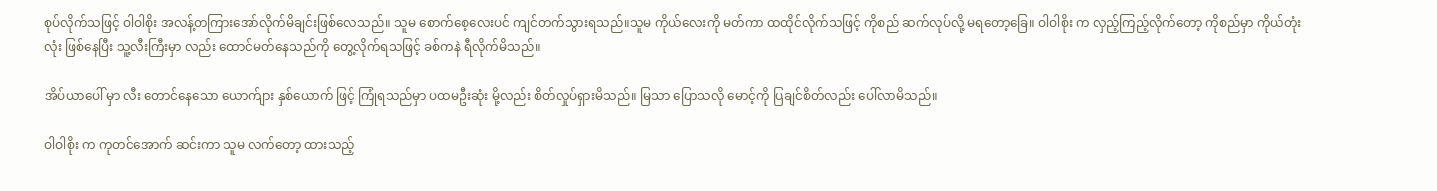စုပ်လိုက်သဖြင့် ဝါဝါစိုး အလန့်တကြားအော်လိုက်မိချင်းဖြစ်လေသည်။ သူမ စောက်စေ့လေးပင် ကျင်တက်သွားရသည်။သူမ ကိုယ်လေးကို မတ်ကာ ထထိုင်လိုက်သဖြင့် ကိုစည် ဆက်လုပ်လို့ မရတော့ခြေ။ ဝါဝါစိုး က လှည့်ကြည့်လိုက်တော့ ကိုစည်မှာ ကိုယ်တုံးလုံး ဖြစ်နေပြီး သူ့လီးကြီးမှာ လည်း ထောင်မတ်နေသည်ကို တွေ့လိုက်ရသဖြင့် ခစ်ကနဲ ရီလိုက်မိသည်။

အိပ်ယာပေါ် မှာ လီး တောင်နေသော ယောက်ျား နှစ်ယောက် ဖြင့် ကြုံရသည်မှာ ပထမဦးဆုံး မို့လည်း စိတ်လှုပ်ရှားမိသည်။ မြသာ ပြောသလို မောင့်ကို ပြချင်စိတ်လည်း ပေါ်လာမိသည်။

ဝါဝါစိုး က ကုတင်အောက် ဆင်းကာ သူမ လက်တော့ ထားသည့်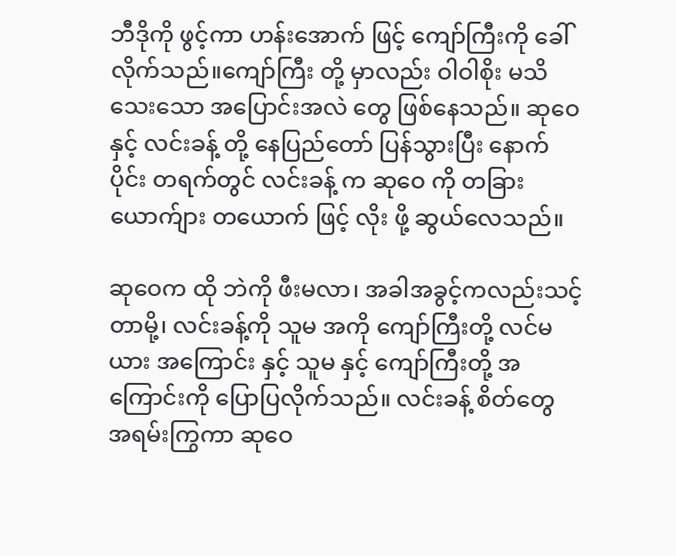ဘီဒိုကို ဖွင့်ကာ ဟန်းအောက် ဖြင့် ကျော်ကြီးကို ခေါ်လိုက်သည်။ကျော်ကြီး တို့ မှာလည်း ဝါဝါစိုး မသိသေးသော အပြောင်းအလဲ တွေ ဖြစ်နေသည်။ ဆုဝေ နှင့် လင်းခန့် တို့ နေပြည်တော် ပြန်သွားပြီး နောက်ပိုင်း တရက်တွင် လင်းခန့် က ဆုဝေ ကို တခြား ယောက်ျား တယောက် ဖြင့် လိုး ဖို့ ဆွယ်လေသည်။

ဆုဝေက ထို ဘဲကို ဖီးမလာ၊ အခါအခွင့်ကလည်းသင့်တာမို့၊ လင်းခန့်ကို သူမ အကို ကျော်ကြီးတို့ လင်မယား အကြောင်း နှင့် သူမ နှင့် ကျော်ကြီးတို့ အကြောင်းကို ပြောပြလိုက်သည်။ လင်းခန့် စိတ်တွေ အရမ်းကြွကာ ဆုဝေ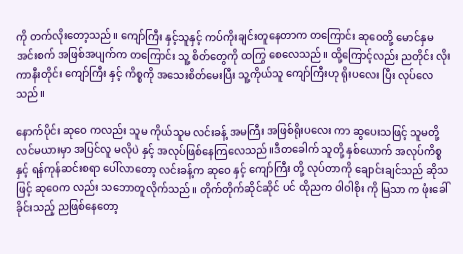ကို တက်လိုးတော့သည်။ ကျော်ကြီး နှင့်သူနှင့် ကပ်ကိုးချင်းတူနေတာက တကြောင်း ဆုဝေတို့ မောင်နှမ အင်းစက် အဖြစ်အပျက်က တကြောင်း သူ့ စိတ်တွေကို ထကြွ စေလေသည်။ ထို့ကြောင့်လည်း ညတိုင်း လိုးကာနီးတိုင်း ကျော်ကြီး နှင့် ကိစ္စကို အသေးစိတ်မေးပြီး သူ့ကိုယ်သူ ကျော်ကြီးဟု ရိုးပလေး ပြီး လုပ်လေသည်။

နောက်ပိုင်း ဆုဝေ ကလည်း သူမ ကိုယ်သူမ လင်းခန့် အမကြီး အဖြစ်ရိုးပလေး ကာ ဆွပေးသဖြင့် သူမတို့ လင်မယားမှာ အပြင်လူ မလိုပဲ နှင့် အလုပ်ဖြစ်နေကြလေသည်။ဒီတခေါက် သူတို့ နှစ်ယောက် အလုပ်ကိစ္စ နှင့် ရန်ကုန်ဆင်းစရာ ပေါ်လာတော့ လင်းခန့်က ဆုဝေ နှင့် ကျော်ကြီး တို့ လုပ်တာကို ချောင်းချင်သည် ဆိုသဖြင့် ဆုဝေက လည်း သဘောတူလိုက်သည်။ တိုက်တိုက်ဆိုင်ဆိုင် ပင် ထိုညက ဝါဝါစိုး ကို မြသာ က ဖုံးခေါ်ခိုင်းသည့် ညဖြစ်နေတော့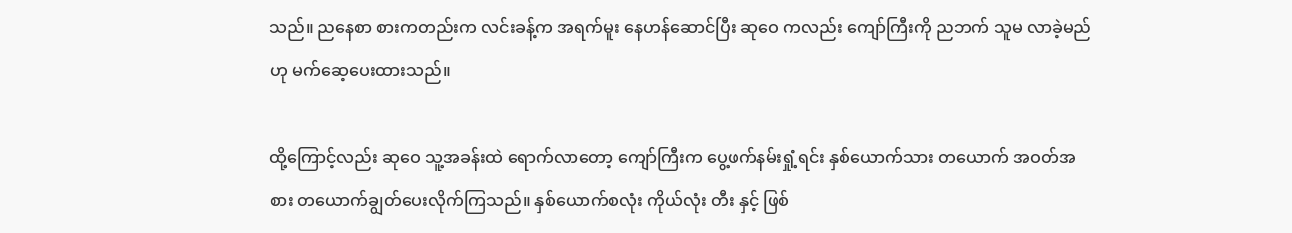သည်။ ညနေစာ စားကတည်းက လင်းခန့်က အရက်မူး နေဟန်ဆောင်ပြီး ဆုဝေ ကလည်း ကျော်ကြီးကို ညဘက် သူမ လာခဲ့မည်ဟု မက်ဆေ့ပေးထားသည်။

ထို့ကြောင့်လည်း ဆုဝေ သူ့အခန်းထဲ ရောက်လာတော့ ကျော်ကြီးက ပွေ့ဖက်နမ်းရှုံ့ရင်း နှစ်ယောက်သား တယောက် အဝတ်အစား တယောက်ချွတ်ပေးလိုက်ကြသည်။ နှစ်ယောက်စလုံး ကိုယ်လုံး တီး နှင့် ဖြစ်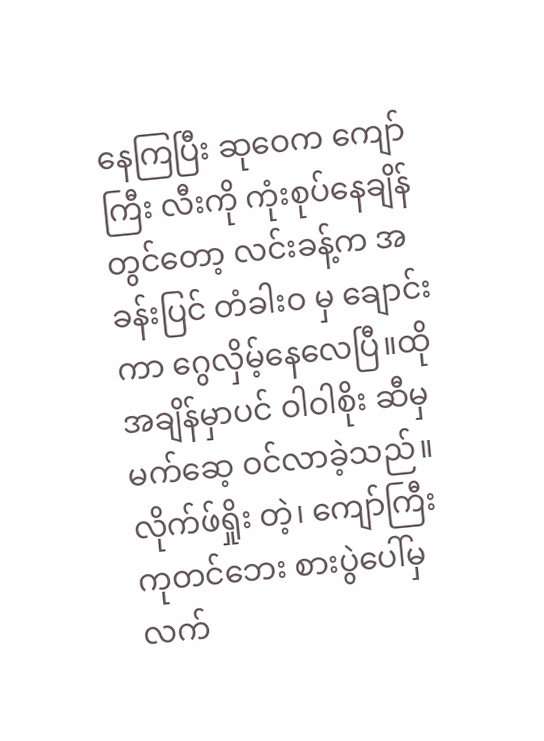နေကြပြီး ဆုဝေက ကျော်ကြီး လီးကို ကုံးစုပ်နေချိန်တွင်တော့ လင်းခန့်က အခန်းပြင် တံခါးဝ မှ ချောင်းကာ ဂွေလှိမ့်နေလေပြီ။ထို အချိန်မှာပင် ဝါဝါစိုး ဆီမှ မက်ဆေ့ ဝင်လာခဲ့သည်။ လိုက်ဖ်ရှိုး တဲ့၊ ကျော်ကြီး ကုတင်ဘေး စားပွဲပေါ်မှ လက်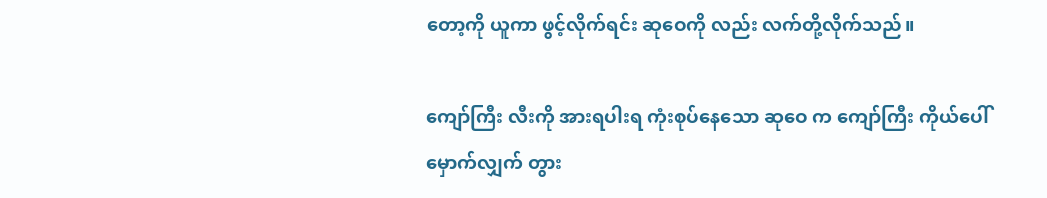တော့ကို ယူကာ ဖွင့်လိုက်ရင်း ဆုဝေကို လည်း လက်တို့လိုက်သည်။

ကျော်ကြီး လီးကို အားရပါးရ ကုံးစုပ်နေသော ဆုဝေ က ကျော်ကြီး ကိုယ်ပေါ် မှောက်လျှက် တွား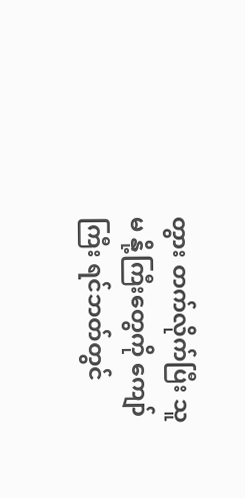တွား တက်လိုက်ပြီး သူမ နို့ကြီးတွေကို ကျော်ကြီး ရင်ဘတ်တွင်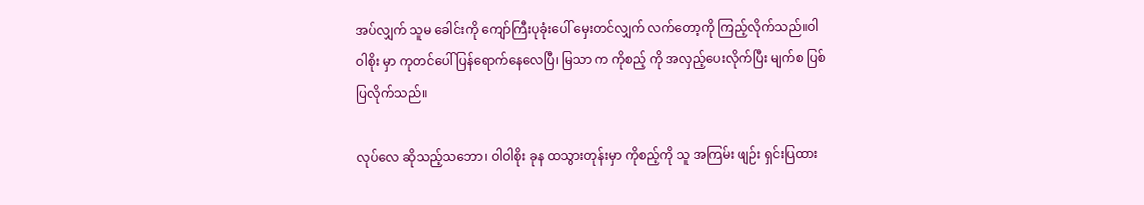အပ်လျှက် သူမ ခေါင်းကို ကျော်ကြီးပုခုံးပေါ် မှေးတင်လျှက် လက်တော့ကို ကြည့်လိုက်သည်။ဝါဝါစိုး မှာ ကုတင်ပေါ် ပြန်ရောက်နေလေပြီ၊ မြသာ က ကိုစည့် ကို အလှည့်ပေးလိုက်ပြီး မျက်စ ပြစ်ပြလိုက်သည်။

လုပ်လေ ဆိုသည့်သဘော၊ ဝါဝါစိုး ခုန ထသွားတုန်းမှာ ကိုစည့်ကို သူ အကြမ်း ဖျဉ်း ရှင်းပြထား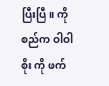ပြီးပြီ။ ကိုစည်က ဝါဝါစိုး ကို ဖက်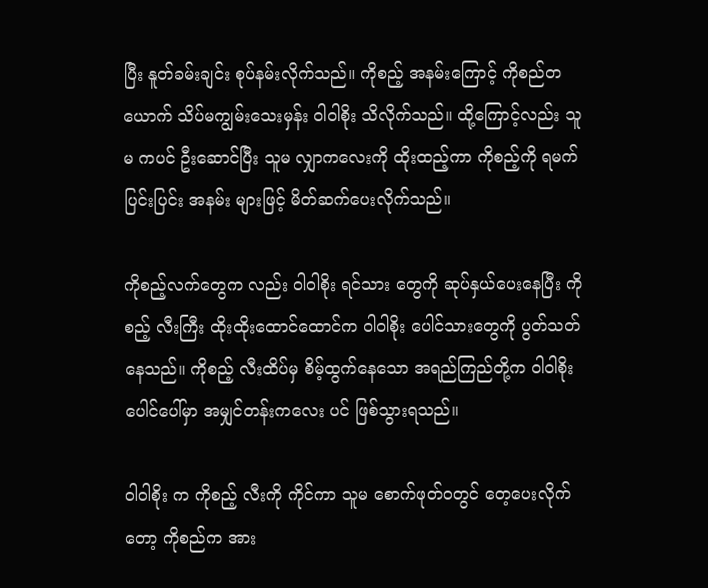ပြီး နူတ်ခမ်းချင်း စုပ်နမ်းလိုက်သည်။ ကိုစည့် အနမ်းကြောင့် ကိုစည်တယောက် သိပ်မကျွမ်းသေးမှန်း ဝါဝါစိုး သိလိုက်သည်။ ထို့ကြောင့်လည်း သူမ ကပင် ဦးဆောင်ပြီး သူမ လျှာကလေးကို ထိုးထည့်ကာ ကိုစည့်ကို ရမက်ပြင်းပြင်း အနမ်း များဖြင့် မိတ်ဆက်ပေးလိုက်သည်။

ကိုစည့်လက်တွေက လည်း ဝါဝါစိုး ရင်သား တွေကို ဆုပ်နှယ်ပေးနေပြီး ကိုစည့် လီးကြီး ထိုးထိုးထောင်ထောင်က ဝါဝါစိုး ပေါင်သားတွေကို ပွတ်သတ်နေသည်။ ကိုစည့် လီးထိပ်မှ စိမ့်ထွက်နေသော အရည်ကြည်တို့က ဝါဝါစိုး ပေါင်ပေါ်မှာ အမျှင်တန်းကလေး ပင် ဖြစ်သွားရသည်။

ဝါဝါစိုး က ကိုစည့် လီးကို ကိုင်ကာ သူမ စောက်ဖုတ်ဝတွင် တေ့ပေးလိုက်တော့ ကိုစည်က အား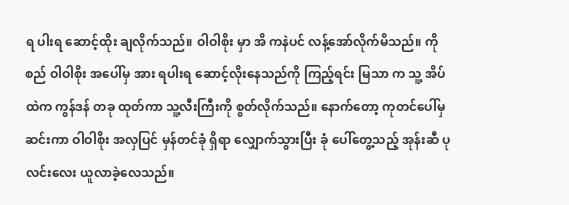ရ ပါးရ ဆောင့်ထိုး ချလိုက်သည်။ ဝါဝါစိုး မှာ အိ ကနဲပင် လန့်အော်လိုက်မိသည်။ ကိုစည် ဝါဝါစိုး အပေါ်မှ အား ရပါးရ ဆောင့်လိုးနေသည်ကို ကြည့်ရင်း မြသာ က သူ့ အိပ်ထဲက ကွန်ဒန် တခု ထုတ်ကာ သူ့လီးကြီးကို စွတ်လိုက်သည်။ နောက်တော့ ကုတင်ပေါ်မှ ဆင်းကာ ဝါဝါစိုး အလှပြင် မှန်တင်ခုံ ရှိရာ လျှောက်သွားပြီး ခုံ ပေါ်တွေ့သည့် အုန်းဆီ ပုလင်းလေး ယူလာခဲ့လေသည်။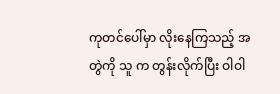ကုတင်ပေါ်မှာ လိုးနေကြသည့် အတွဲကို သူ က တွန်းလိုက်ပြီး ဝါဝါ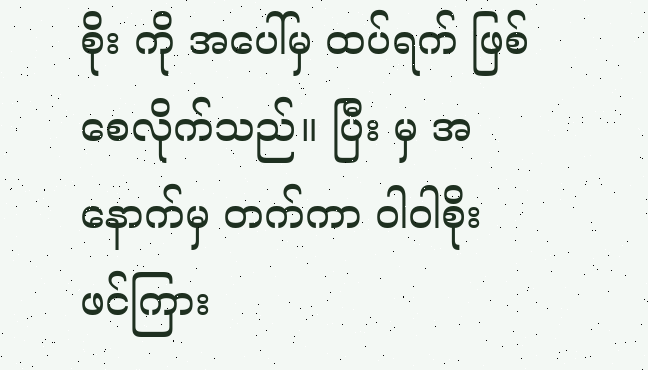စိုး ကို အပေါ်မှ ထပ်ရက် ဖြစ်စေလိုက်သည်။ ပြီး မှ အနောက်မှ တက်ကာ ဝါဝါစိုး ဖင်ကြား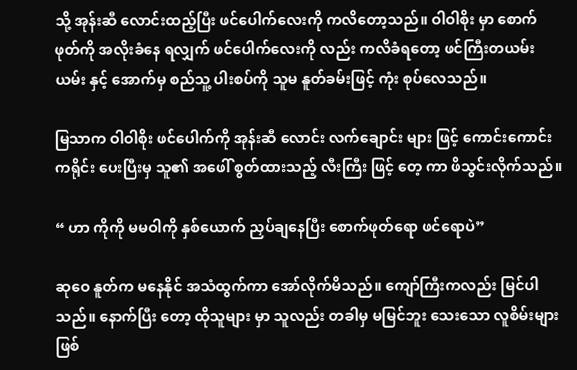သို့ အုန်းဆီ လောင်းထည့်ပြီး ဖင်ပေါက်လေးကို ကလိတော့သည်။ ဝါဝါစိုး မှာ စောက်ဖုတ်ကို အလိုးခံနေ ရလျှက် ဖင်ပေါက်လေးကို လည်း ကလိခံရတော့ ဖင်ကြီးတယမ်းယမ်း နှင့် အောက်မှ စည်သူ့ ပါးစပ်ကို သူမ နူတ်ခမ်းဖြင့် ကုံး စုပ်လေသည်။

မြသာက ဝါဝါစိုး ဖင်ပေါက်ကို အုန်းဆီ လောင်း လက်ချောင်း များ ဖြင့် ကောင်းကောင်း ကရိုင်း ပေးပြီးမှ သူ၏ အဖေါ် စွတ်ထားသည့် လီးကြီး ဖြင့် တေ့ ကာ ဖိသွင်းလိုက်သည်။

“ ဟာ ကိုကို မမဝါကို နှစ်ယောက် ညှပ်ချနေပြီး စောက်ဖုတ်ရော ဖင်ရောပဲ”

ဆုဝေ နူတ်က မနေနိုင် အသံထွက်ကာ အော်လိုက်မိသည်။ ကျော်ကြီးကလည်း မြင်ပါသည်။ နောက်ပြီး တော့ ထိုသူများ မှာ သူလည်း တခါမှ မမြင်ဘူး သေးသော လူစိမ်းများ ဖြစ်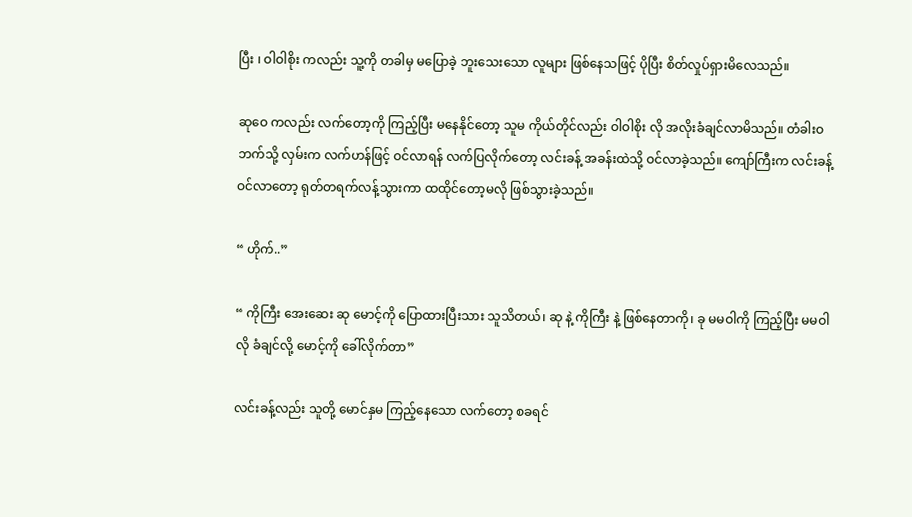ပြီး ၊ ဝါဝါစိုး ကလည်း သူ့ကို တခါမှ မပြောခဲ့ ဘူးသေးသော လူများ ဖြစ်နေသဖြင့် ပိုပြီး စိတ်လှုပ်ရှားမိလေသည်။

ဆုဝေ ကလည်း လက်တော့ကို ကြည့်ပြီး မနေနိုင်တော့ သူမ ကိုယ်တိုင်လည်း ဝါဝါစိုး လို အလိုးခံချင်လာမိသည်။ တံခါးဝဘက်သို့ လှမ်းက လက်ဟန်ဖြင့် ဝင်လာရန် လက်ပြလိုက်တော့ လင်းခန့် အခန်းထဲသို့ ဝင်လာခဲ့သည်။ ကျော်ကြီးက လင်းခန့် ဝင်လာတော့ ရုတ်တရက်လန့်သွားကာ ထထိုင်တော့မလို ဖြစ်သွားခဲ့သည်။

“ ဟိုက်..”

“ ကိုကြီး အေးဆေး ဆု မောင့်ကို ပြောထားပြီးသား သူသိတယ်၊ ဆု နဲ့ ကိုကြီး နဲ့ ဖြစ်နေတာကို၊ ခု မမဝါကို ကြည့်ပြီး မမဝါလို ခံချင်လို့ မောင့်ကို ခေါ်လိုက်တာ”

လင်းခန့်လည်း သူတို့ မောင်နှမ ကြည့်နေသော လက်တော့ စခရင်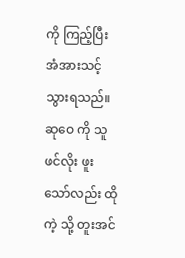ကို ကြည့်ပြီး အံအားသင့် သွားရသည်။ ဆုဝေ ကို သူ ဖင်လိုး ဖူး သော်လည်း ထိုကဲ့ သို့ တူးအင်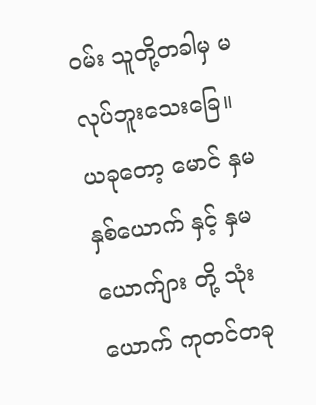ဝမ်း သူတို့တခါမှ မလုပ်ဘူးသေးခြေ။ ယခုတော့ မောင် နှမ နှစ်ယောက် နှင့် နှမ ယောက်ျား တို့ သုံးယောက် ကုတင်တခု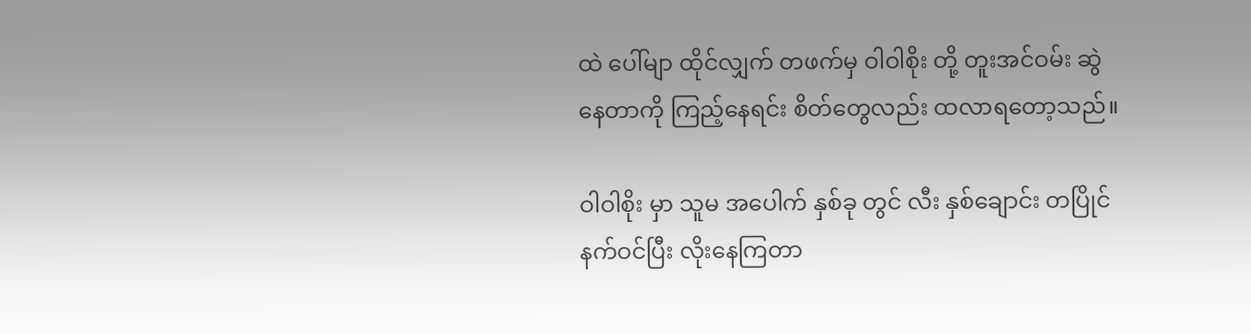ထဲ ပေါ်မျာ ထိုင်လျှက် တဖက်မှ ဝါဝါစိုး တို့ တူးအင်ဝမ်း ဆွဲနေတာကို ကြည့်နေရင်း စိတ်တွေလည်း ထလာရတော့သည်။

ဝါဝါစိုး မှာ သူမ အပေါက် နှစ်ခု တွင် လီး နှစ်ချောင်း တပြိုင်နက်ဝင်ပြီး လိုးနေကြတာ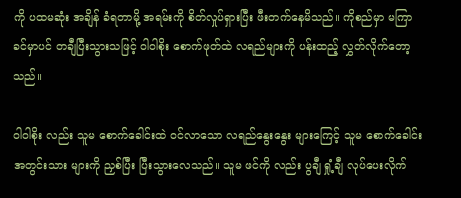ကို ပထမဆုံး အချိန် ခံရတာမို့ အရမ်းကို စိတ်လှုပ်ရှားပြီး ဖီးတက်နေမိသည်။ ကိုစည်မှာ မကြာခင်မှာပင် တချီပြီးသွားသဖြင့် ဝါဝါစိုး စောက်ဖုတ်ထဲ လရည်များကို ပန်းထည့် လွှတ်လိုက်တော့သည်။

ဝါဝါစိုး လည်း သူမ စောက်ခေါင်းထဲ ဝင်လာသော လရည်နွေးနွေး များကြေင့် သူမ စောက်ခေါင်း အတွင်းသား များကို ညှစ်ပြီး ပြီးသွားလေသည်။ သူမ ဖင်ကို လည်း ပွချီ ရှုံ့ချီ လုပ်ပေးလိုက်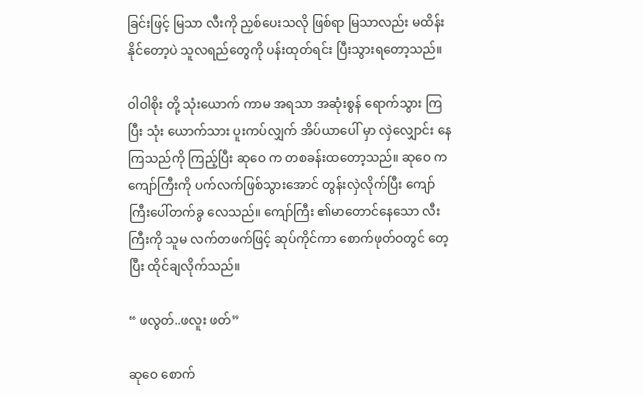ခြင်းဖြင့် မြသာ လီးကို ညှစ်ပေးသလို ဖြစ်ရာ မြသာလည်း မထိန်းနိုင်တော့ပဲ သူလရည်တွေကို ပန်းထုတ်ရင်း ပြီးသွားရတော့သည်။

ဝါဝါစိုး တို့ သုံးယောက် ကာမ အရသာ အဆုံးစွန် ရောက်သွား ကြပြီး သုံး ယောက်သား ပူးကပ်လျှက် အိပ်ယာပေါ် မှာ လှဲလျှောင်း နေကြသည်ကို ကြည့်ပြီး ဆုဝေ က တစခန်းထတော့သည်။ ဆုဝေ က ကျော်ကြီးကို ပက်လက်ဖြစ်သွားအောင် တွန်းလှဲလိုက်ပြီး ကျော်ကြီးပေါ်တက်ခွ လေသည်။ ကျော်ကြီး ၏မာတောင်နေသော လီးကြီးကို သူမ လက်တဖက်ဖြင့် ဆုပ်ကိုင်ကာ စောက်ဖုတ်ဝတွင် တေ့ပြီး ထိုင်ချလိုက်သည်။

“ ဖလွတ်..ဖလူး ဖတ်”

ဆုဝေ စောက်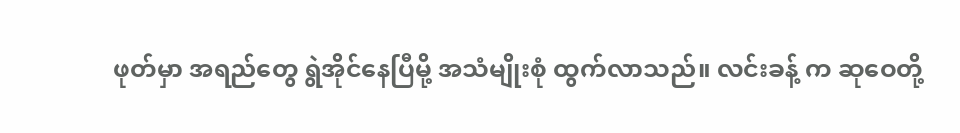ဖုတ်မှာ အရည်တွေ ရွဲအိုင်နေပြီမို့ အသံမျိုးစုံ ထွက်လာသည်။ လင်းခန့် က ဆုဝေတို့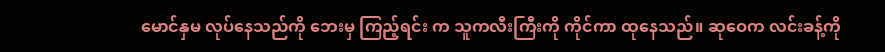မောင်နှမ လုပ်နေသည်ကို ဘေးမှ ကြည့်ရင်း က သူကလီးကြီးကို ကိုင်ကာ ထုနေသည်။ ဆုဝေက လင်းခန့်ကို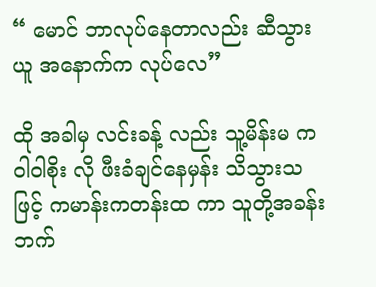“ မောင် ဘာလုပ်နေတာလည်း ဆီသွားယူ အနောက်က လုပ်လေ”

ထို အခါမှ လင်းခန့် လည်း သူ့မိန်းမ က ဝါဝါစိုး လို ဖီးခံချင်နေမှန်း သိသွားသဖြင့် ကမာန်းကတန်းထ ကာ သူတို့အခန်းဘက်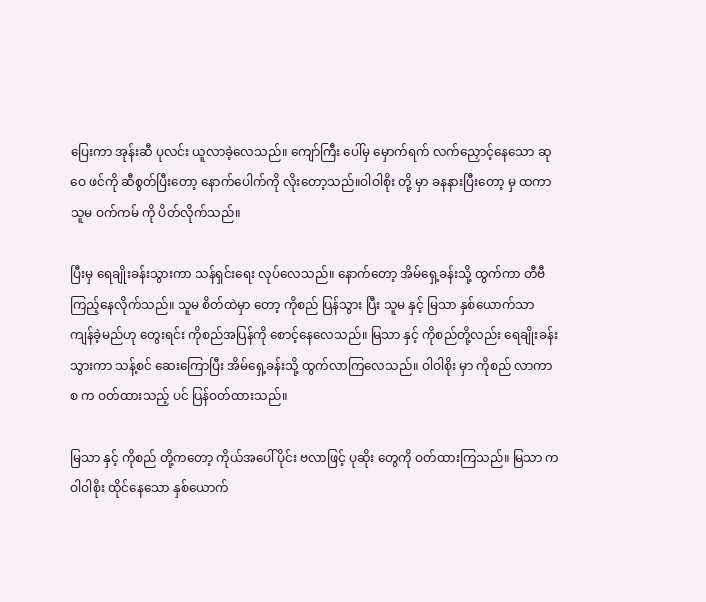ပြေးကာ အုန်းဆီ ပုလင်း ယူလာခဲ့လေသည်။ ကျော်ကြီး ပေါ်မှ မှောက်ရက် လက်ညှောင့်နေသော ဆုဝေ ဖင်ကို ဆီစွတ်ပြီးတော့ နောက်ပေါက်ကို လိုးတော့သည်။ဝါဝါစိုး တို့ မှာ ခနနားပြီးတော့ မှ ထကာ သူမ ဝက်ကမ် ကို ပိတ်လိုက်သည်။

ပြီးမှ ရေချိုးခန်းသွားကာ သန်ရှင်းရေး လုပ်လေသည်။ နောက်တော့ အိမ်ရှေ့ခန်းသို့ ထွက်ကာ တီဗီကြည့်နေလိုက်သည်။ သူမ စိတ်ထဲမှာ တော့ ကိုစည် ပြန်သွား ပြီး သူမ နှင့် မြသာ နှစ်ယောက်သာ ကျန်ခဲ့မည်ဟု တွေးရင်း ကိုစည်အပြန်ကို စောင့်နေလေသည်။ မြသာ နှင့် ကိုစည်တို့လည်း ရေချိုးခန်းသွားကာ သန့်စင် ဆေးကြောပြီး အိမ်ရှေ့ခန်းသို့ ထွက်လာကြလေသည်။ ဝါဝါစိုး မှာ ကိုစည် လာကာစ က ဝတ်ထားသည့် ပင် ပြန်ဝတ်ထားသည်။

မြသာ နှင့် ကိုစည် တို့ကတော့ ကိုယ်အပေါ်ပိုင်း ဗလာဖြင့် ပုဆိုး တွေကို ဝတ်ထားကြသည်။ မြသာ က ဝါဝါစိုး ထိုင်နေသော နှစ်ယောက်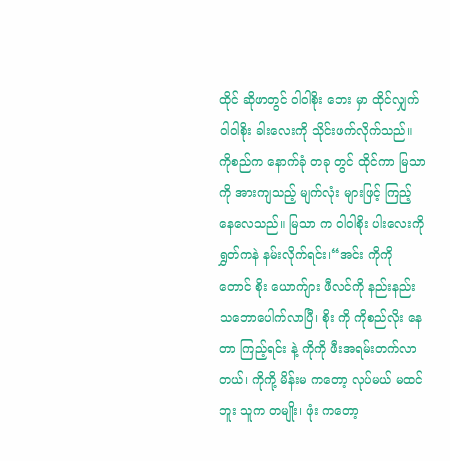ထိုင် ဆိုဖာတွင် ဝါဝါစိုး ဘေး မှာ ထိုင်လျှက် ဝါဝါစိုး ခါးလေးကို သိုင်းဖက်လိုက်သည်။ ကိုစည်က နောက်ခုံ တခု တွင် ထိုင်ကာ မြသာ ကို အားကျသည့် မျက်လုံး များဖြင့် ကြည့်နေလေသည်။ မြသာ က ဝါဝါစိုး ပါးလေးကို ရွှတ်ကနဲ နမ်းလိုက်ရင်း၊“အင်း ကိုကို တောင် စိုး ယောက်ျား ဖီလင်ကို နည်းနည်းသဘောပေါက်လာပြီ၊ စိုး ကို ကိုစည်လိုး နေတာ ကြည့်ရင်း နဲ့ ကိုကို ဖီးအရမ်းတက်လာတယ်၊ ကိုကို့ မိန်းမ ကတော့ လုပ်မယ် မထင်ဘူး သူက တမျိုး၊ ဖုံး ကတော့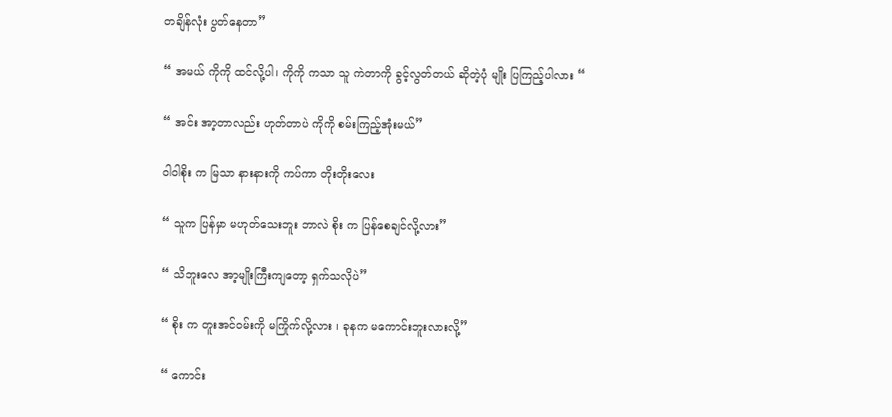တချိန်လုံး ပွတ်နေတာ”

“ အမယ် ကိုကို ထင်လို့ပါ၊ ကိုကို ကသာ သူ ကဲတာကို ခွင့်လွတ်တယ် ဆိုတဲ့ပုံ မျိုး ပြကြည့်ပါလား “

“ အင်း အာ့တာလည်း ဟုတ်တာပဲ ကိုကို စမ်းကြည့်အုံးမယ်”

ဝါဝါစိုး က မြသာ နားနားကို ကပ်ကာ တိုးတိုးလေး

“ သူက ပြန်မှာ မဟုတ်သေးဘူး ဘာလဲ စိုး က ပြန်စေချင်လို့လား”

“ သိဘူးလေ အာ့မျိုးကြီးကျတော့ ရှက်သလိုပဲ”

“ စိုး က တူးအင်ဝမ်းကို မကြိုက်လို့လား ၊ ခုနက မကောင်းဘူးလားလို့”

“ ကောင်း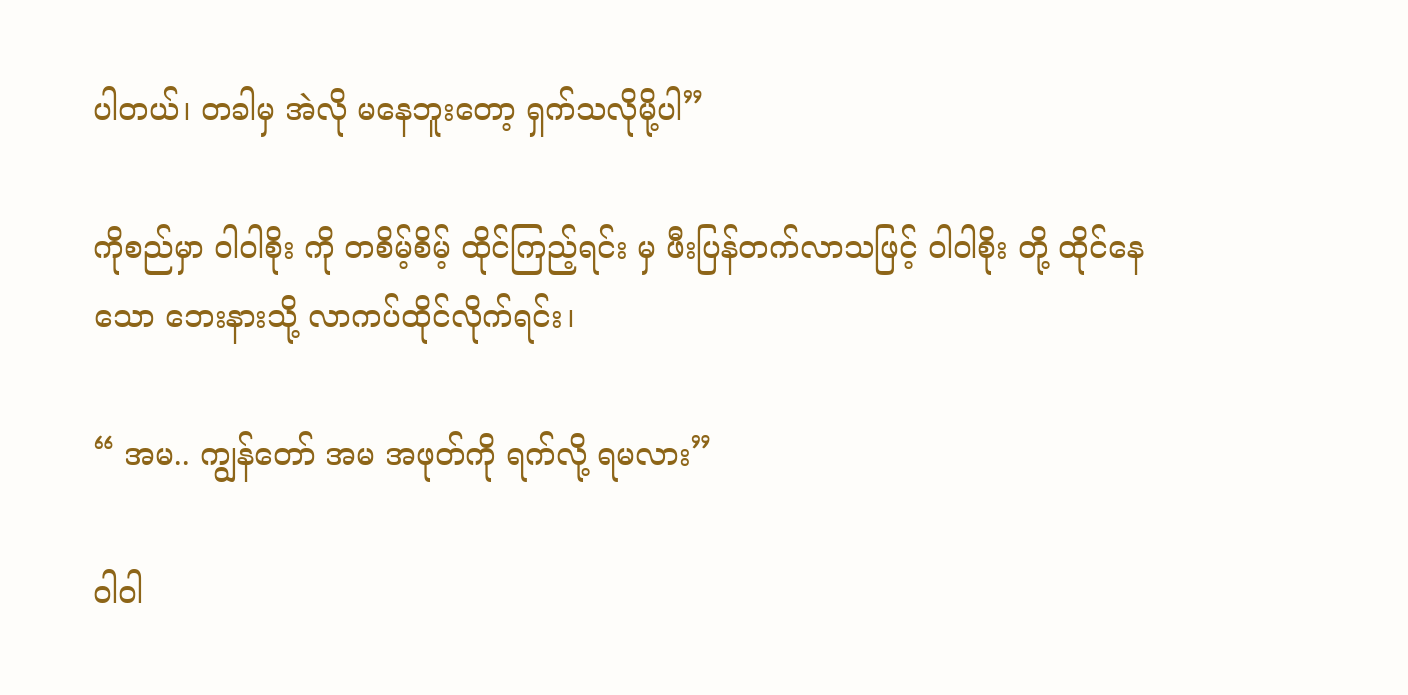ပါတယ်၊ တခါမှ အဲလို မနေဘူးတော့ ရှက်သလိုမို့ပါ”

ကိုစည်မှာ ဝါဝါစိုး ကို တစိမ့်စိမ့် ထိုင်ကြည့်ရင်း မှ ဖီးပြန်တက်လာသဖြင့် ဝါဝါစိုး တို့ ထိုင်နေသော ဘေးနားသို့ လာကပ်ထိုင်လိုက်ရင်း၊

“ အမ.. ကျွန်တော် အမ အဖုတ်ကို ရက်လို့ ရမလား”

ဝါဝါ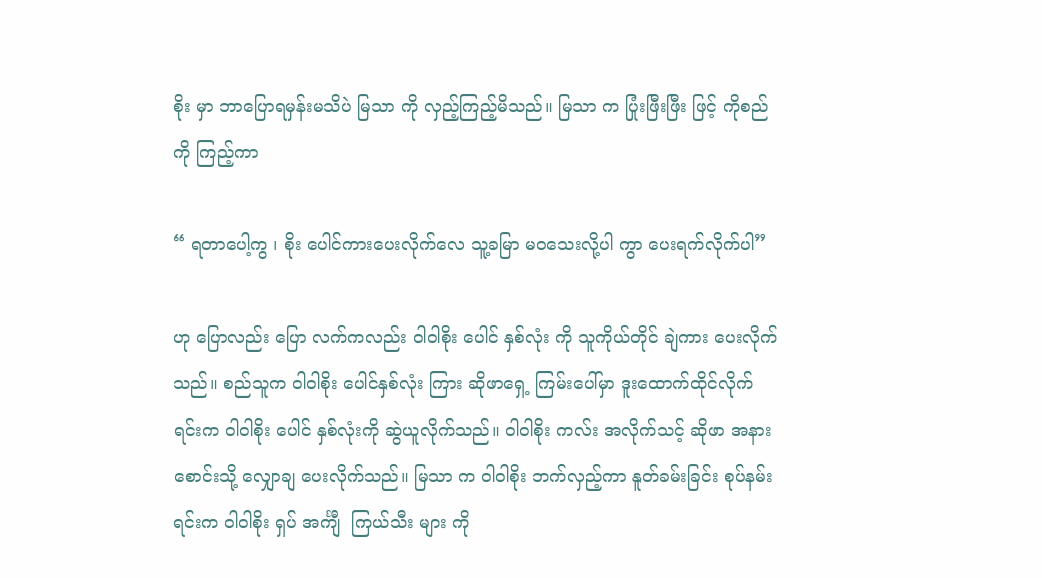စိုး မှာ ဘာပြောရမှန်းမသိပဲ မြသာ ကို လှည့်ကြည့်မိသည်။ မြသာ က ပြုံးဖြီးဖြီး ဖြင့် ကိုစည် ကို ကြည့်ကာ

“ ရတာပေါ့ကွ ၊ စိုး ပေါင်ကားပေးလိုက်လေ သူ့ခမြာ မဝသေးလို့ပါ ကွာ ပေးရက်လိုက်ပါ”

ဟု ပြောလည်း ပြော လက်ကလည်း ဝါဝါစိုး ပေါင် နှစ်လုံး ကို သူကိုယ်တိုင် ချဲကား ပေးလိုက်သည်။ စည်သူက ဝါဝါစိုး ပေါင်နှစ်လုံး ကြား ဆိုဖာရှေ့ ကြမ်းပေါ်မှာ ဒူးထောက်ထိုင်လိုက်ရင်းက ဝါဝါစိုး ပေါင် နှစ်လုံးကို ဆွဲယူလိုက်သည်။ ဝါဝါစိုး ကလ်း အလိုက်သင့် ဆိုဖာ အနားစောင်းသို့ လျှောချ ပေးလိုက်သည်။ မြသာ က ဝါဝါစိုး ဘက်လှည့်ကာ နူတ်ခမ်းခြင်း စုပ်နမ်းရင်းက ဝါဝါစိုး ရှပ် အင်္ကျီ  ကြယ်သီး များ ကို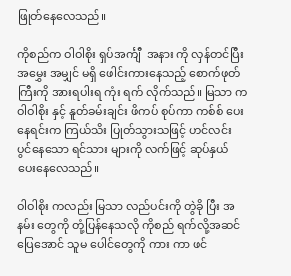ဖြုတ်နေလေသည်။

ကိုစည်က ဝါဝါစိုး ရှပ်အင်္ကျီ  အနား ကို လှန်တင်ပြီး အမွှေး အမျှင် မရှိ ဖေါင်းကားနေသည့် စောက်ဖုတ်ကြီးကို အားရပါးရ ကုံး ရက် လိုက်သည်။ မြသာ က ဝါဝါစိုး နှင့် နူတ်ခမ်းချင်း ဖိကပ် စုပ်ကာ ကစ်စ် ပေးနေရင်းက ကြယ်သိး ပြုတ်သွားသဖြင့် ဟင်လင်း ပွင်နေသော ရင်သား များကို လက်ဖြင့် ဆုပ်နှယ် ပေးနေလေသည်။

ဝါဝါစိုး ကလည်း မြသာ လည်ပင်းကို တွဲခို ပြီး အနမ်း တွေကို တုံ့ပြန်နေသလို ကိုစည် ရက်လို့အဆင်ပြေအောင် သူမ ပေါင်တွေကို ကား ကာ ဖင်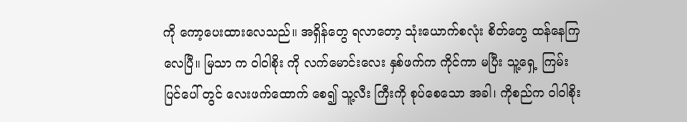ကို ကော့ပေးထားလေသည်။ အရှိန်တွေ ရလာတော့ သုံးယောက်စလုံး စိတ်တွေ ထန်နေကြလေပြီ။ မြသာ က ဝါဝါစိုး ကို လက်မောင်းလေး နှစ်ဖက်က ကိုင်ကာ မပြီး သူ့ရှေ့ ကြမ်းပြင်ပေါ် တွင် လေးဖက်ထောက် စေ၍ သူ့လီး ကြီးကို စုပ်စေသော အခါ၊ ကိုစည်က ဝါဝါစိုး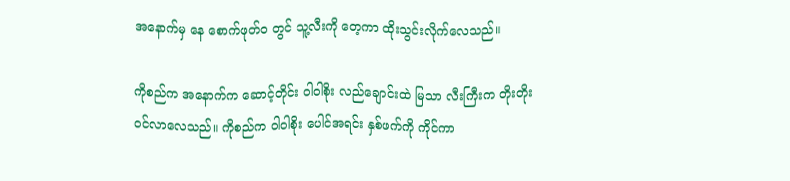အနောက်မှ နေ စောက်ဖုတ်ဝ တွင် သူ့လီးကို တေ့ကာ ထိုးသွင်းလိုက်လေသည်။

ကိုစည်က အနောက်က ဆောင့်တိုင်း ဝါဝါစိုး လည်ချောင်းထဲ မြသာ လီးကြီးက တိုးတိုး ဝင်လာလေသည်။ ကိုစည်က ဝါဝါစိုး ပေါင်အရင်း နှစ်ဖက်ကို ကိုင်ကာ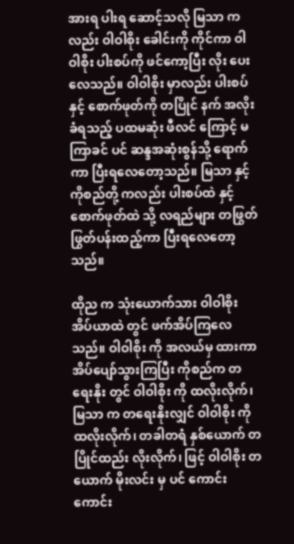အားရ ပါးရ ဆောင့်သလို မြသာ ကလည်း ဝါဝါစိုး ခေါင်းကို ကိုင်ကာ ဝါဝါစိုး ပါးစပ်ကို ဖင်ကော့ပြီး လိုး ပေးလေသည်။ ဝါဝါစိုး မှာလည်း ပါးစပ် နှင့် စောက်ဖုတ်ကို တပြိုင် နက် အလိုးခံရသည့် ပထမဆုံး ဖီလင် ကြောင့် မကြာခင် ပင် ဆန္ဒအဆုံးစွန်သို့ ရောက်ကာ ပြီးရလေတော့သည်။ မြသာ နှင့် ကိုစည်တို့ ကလည်း ပါးစပ်ထဲ နှင့် စောက်ဖုတ်ထဲ သို့ လရည်များ တဖြွတ်ဖြွတ်ပန်းထည့်ကာ ပြီးရလေတော့သည်။

ထိုည က သုံးယောက်သား ဝါဝါစိုး အိပ်ယာထဲ တွင် ဖက်အိပ်ကြလေသည်။ ဝါဝါစိုး ကို အလယ်မှ ထားကာ အိပ်ပျော်သွားကြပြီး ကိုစည်က တရေးနိုး တွင် ဝါဝါစိုး ကို ထလိုးလိုက်၊ မြသာ က တရေးနိုးလျှင် ဝါဝါစိုး ကို ထလိုးလိုက်၊ တခါတရံ နှစ်ယောက် တပြိုင်ထည်း လိုးလိုက်၊ ဖြင့် ဝါဝါစိုး တယောက် မိုးလင်း မှ ပင် ကောင်းကောင်း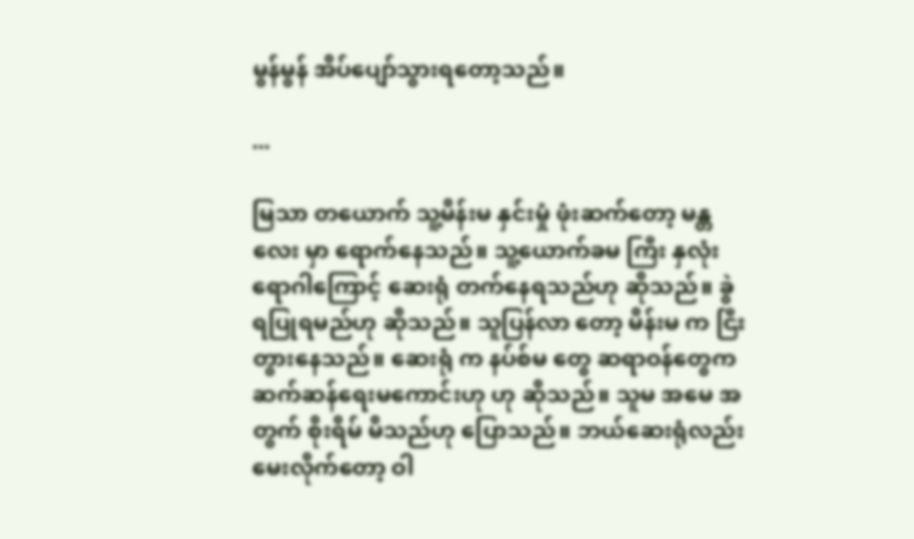မွန်မွန် အိပ်ပျော်သွားရတော့သည်။

...

မြသာ တယောက် သူ့မိန်းမ နှင်းမှုံ ဖုံးဆက်တော့ မန္တလေး မှာ ရောက်နေသည်။ သူ့ယောက်ခမ ကြီး နှလုံး ရောဂါကြောင့် ဆေးရုံ တက်နေရသည်ဟု ဆိုသည်။ ခွဲရပြုရမည်ဟု ဆိုသည်။ သူပြန်လာ တော့ မိန်းမ က ငြီးတွားနေသည်။ ဆေးရုံ က နပ်စ်မ တွေ ဆရာဝန်တွေက ဆက်ဆန်ရေးမကောင်းဟု ဟု ဆိုသည်။ သူမ အမေ အတွက် စိုးရိမ် မိသည်ဟု ပြောသည်။ ဘယ်ဆေးရုံလည်း မေးလိုက်တော့ ဝါ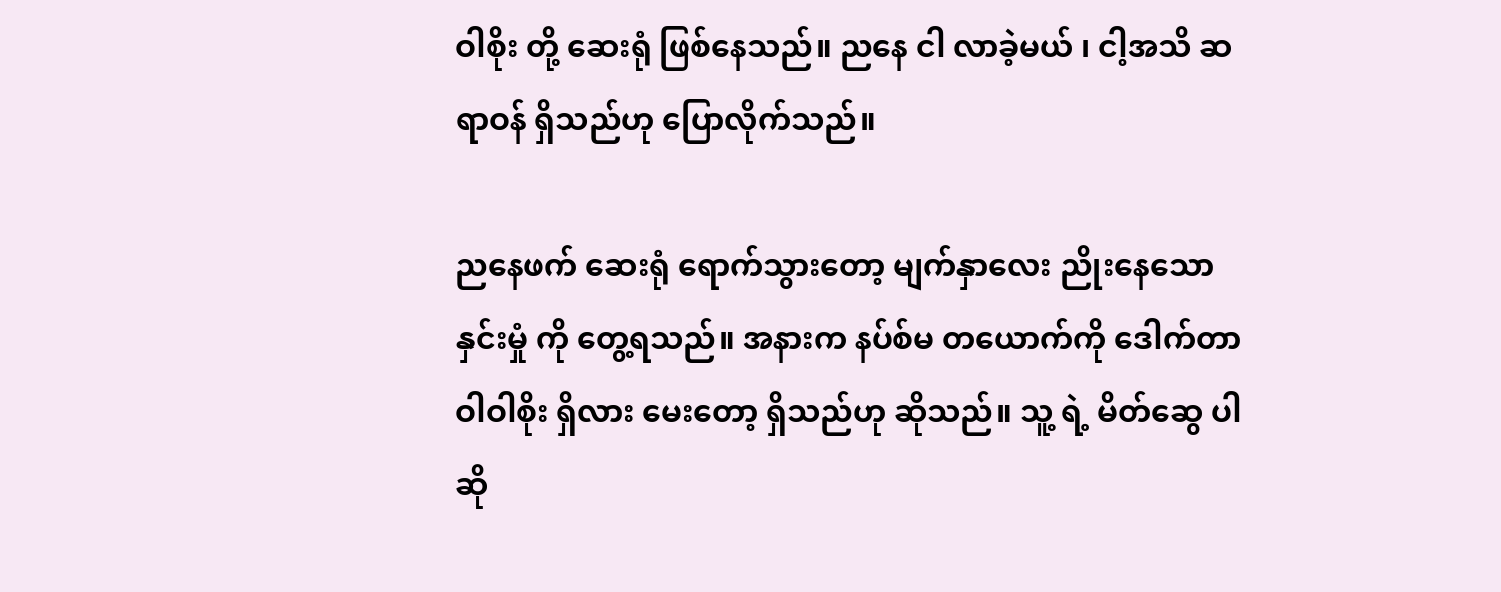ဝါစိုး တို့ ဆေးရုံ ဖြစ်နေသည်။ ညနေ ငါ လာခဲ့မယ် ၊ ငါ့အသိ ဆရာဝန် ရှိသည်ဟု ပြောလိုက်သည်။

ညနေဖက် ဆေးရုံ ရောက်သွားတော့ မျက်နှာလေး ညိုးနေသော နှင်းမှုံ ကို တွေ့ရသည်။ အနားက နပ်စ်မ တယောက်ကို ဒေါက်တာ ဝါဝါစိုး ရှိလား မေးတော့ ရှိသည်ဟု ဆိုသည်။ သူ့ ရဲ့ မိတ်ဆွေ ပါဆို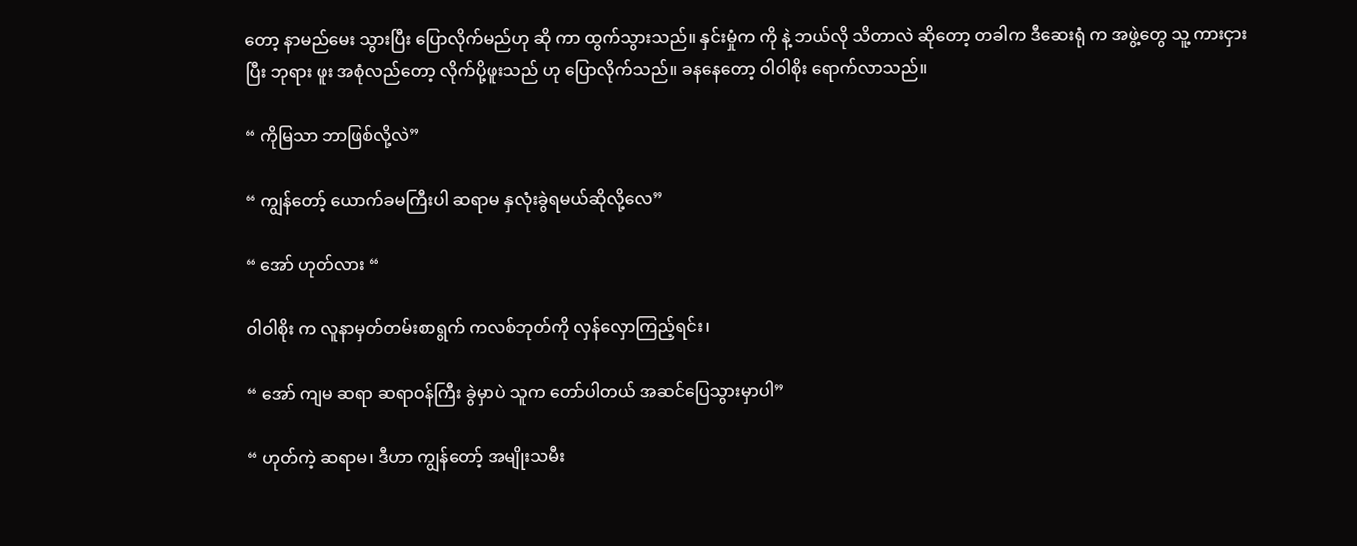တော့ နာမည်မေး သွားပြီး ပြောလိုက်မည်ဟု ဆို ကာ ထွက်သွားသည်။ နှင်းမှုံက ကို နဲ့ ဘယ်လို သိတာလဲ ဆိုတော့ တခါက ဒီဆေးရုံ က အဖွဲ့တွေ သူ့ ကားငှား ပြီး ဘုရား ဖူး အစုံလည်တော့ လိုက်ပို့ဖူးသည် ဟု ပြောလိုက်သည်။ ခနနေတော့ ဝါဝါစိုး ရောက်လာသည်။

“ ကိုမြသာ ဘာဖြစ်လို့လဲ”

“ ကျွန်တော့် ယောက်ခမကြီးပါ ဆရာမ နှလုံးခွဲရမယ်ဆိုလို့လေ”

“ အော် ဟုတ်လား “

ဝါဝါစိုး က လူနာမှတ်တမ်းစာရွက် ကလစ်ဘုတ်ကို လှန်လှောကြည့်ရင်း၊

“ အော် ကျမ ဆရာ ဆရာဝန်ကြီး ခွဲမှာပဲ သူက တော်ပါတယ် အဆင်ပြေသွားမှာပါ”

“ ဟုတ်ကဲ့ ဆရာမ၊ ဒီဟာ ကျွန်တော့် အမျိုးသမီး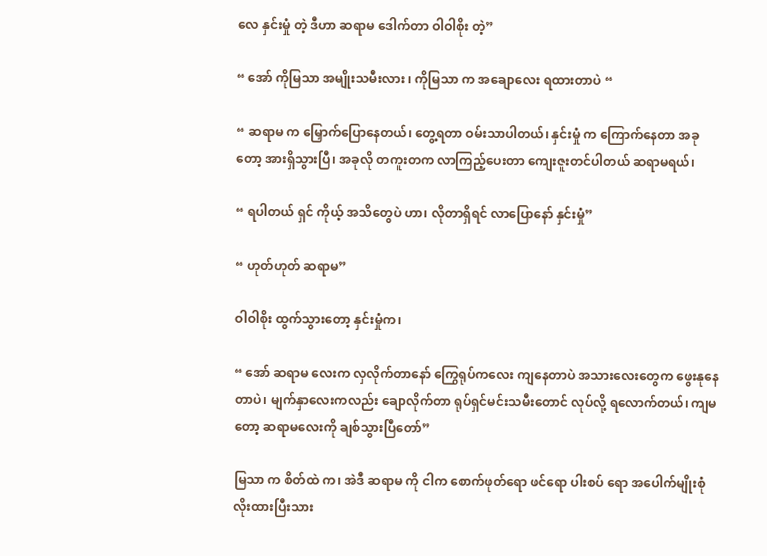လေ နှင်းမှုံ တဲ့ ဒီဟာ ဆရာမ ဒေါက်တာ ဝါဝါစိုး တဲ့”

“ အော် ကိုမြသာ အမျိုးသမီးလား ၊ ကိုမြသာ က အချောလေး ရထားတာပဲ “

“ ဆရာမ က မြှောက်ပြောနေတယ်၊ တွေ့ရတာ ဝမ်းသာပါတယ်၊ နှင်းမှုံ က ကြောက်နေတာ အခုတော့ အားရှိသွားပြီ၊ အခုလို တကူးတက လာကြည့်ပေးတာ ကျေးဇူးတင်ပါတယ် ဆရာမရယ်၊

“ ရပါတယ် ရှင် ကိုယ့် အသိတွေပဲ ဟာ၊ လိုတာရှိရင် လာပြောနော် နှင်းမှုံ”

“ ဟုတ်ဟုတ် ဆရာမ”

ဝါဝါစိုး ထွက်သွားတော့ နှင်းမှုံက၊

“ အော် ဆရာမ လေးက လှလိုက်တာနော် ကြွေရုပ်ကလေး ကျနေတာပဲ အသားလေးတွေက ဖွေးနုနေတာပဲ၊ မျက်နှာလေးကလည်း ချောလိုက်တာ ရုပ်ရှင်မင်းသမီးတောင် လုပ်လို့ ရလောက်တယ်၊ ကျမ တော့ ဆရာမလေးကို ချစ်သွားပြီတော်”

မြသာ က စိတ်ထဲ က၊ အဲဒီ ဆရာမ ကို ငါက စောက်ဖုတ်ရော ဖင်ရော ပါးစပ် ရော အပေါက်မျိုးစုံ လိုးထားပြီးသား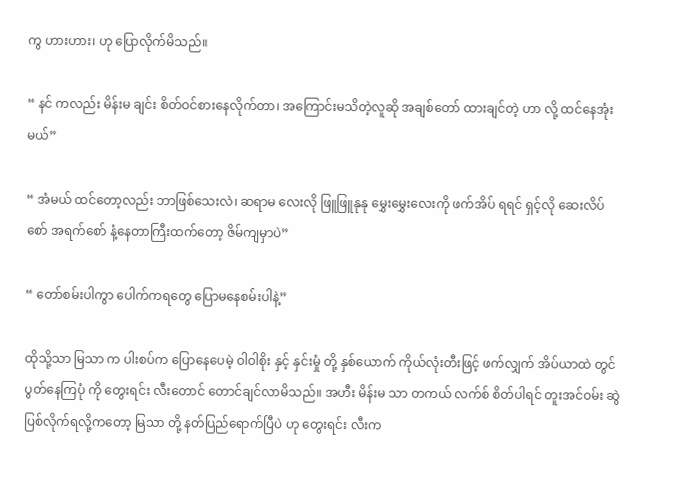ကွ ဟားဟား၊ ဟု ပြောလိုက်မိသည်။

“ နင် ကလည်း မိန်းမ ချင်း စိတ်ဝင်စားနေလိုက်တာ၊ အကြောင်းမသိတဲ့လူဆို အချစ်တော် ထားချင်တဲ့ ဟာ လို့ ထင်နေအုံးမယ်”

“ အံမယ် ထင်တော့လည်း ဘာဖြစ်သေးလဲ၊ ဆရာမ လေးလို ဖြူဖြူနုနု မွှေးမွှေးလေးကို ဖက်အိပ် ရရင် ရှင့်လို ဆေးလိပ်စော် အရက်စော် နံ့နေတာကြီးထက်တော့ ဇိမ်ကျမှာပဲ”

“ တော်စမ်းပါကွာ ပေါက်ကရတွေ ပြောမနေစမ်းပါနဲ့”

ထိုသို့သာ မြသာ က ပါးစပ်က ပြောနေပေမဲ့ ဝါဝါစိုး နှင့် နှင်းမှုံ တို့ နှစ်ယောက် ကိုယ်လုံးတီးဖြင့် ဖက်လျှက် အိပ်ယာထဲ တွင် ပွတ်နေကြပုံ ကို တွေးရင်း လီးတောင် တောင်ချင်လာမိသည်။ အဟီး မိန်းမ သာ တကယ် လက်စ် စိတ်ပါရင် တူးအင်ဝမ်း ဆွဲပြစ်လိုက်ရလို့ကတော့ မြသာ တို့ နတ်ပြည်ရောက်ပြီပဲ ဟု တွေးရင်း လီးက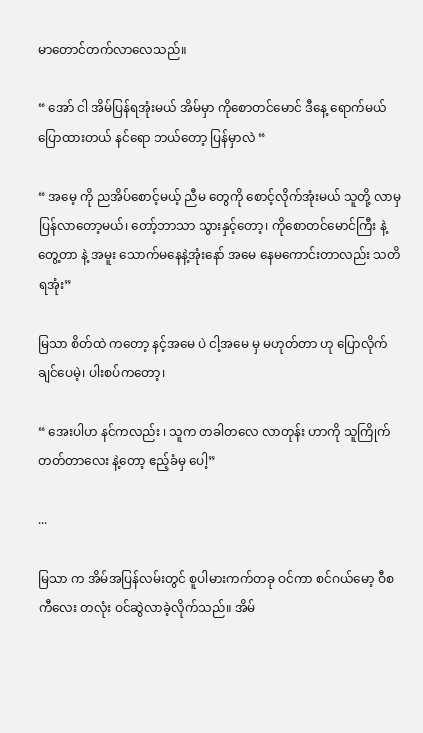မာတောင်တက်လာလေသည်။

“ အော် ငါ အိမ်ပြန်ရအုံးမယ် အိမ်မှာ ကိုစောတင်မောင် ဒီနေ့ ရောက်မယ် ပြောထားတယ် နင်ရော ဘယ်တော့ ပြန်မှာလဲ “

“ အမေ့ ကို ညအိပ်စောင့်မယ့် ညီမ တွေကို စောင့်လိုက်အုံးမယ် သူတို့ လာမှ ပြန်လာတော့မယ်၊ တော့်ဘာသာ သွားနှင့်တော့၊ ကိုစောတင်မောင်ကြီး နဲ့ တွေ့တာ နဲ့ အမူး သောက်မနေနဲ့အုံးနော် အမေ နေမကောင်းတာလည်း သတိရအုံး”

မြသာ စိတ်ထဲ ကတော့ နင့်အမေ ပဲ ငါ့အမေ မှ မဟုတ်တာ ဟု ပြောလိုက်ချင်ပေမဲ့၊ ပါးစပ်ကတော့၊

“ အေးပါဟ နင်ကလည်း ၊ သူက တခါတလေ လာတုန်း ဟာကို သူကြိုက်တတ်တာလေး နဲ့တော့ ဧည့်ခံမှ ပေါ့”

...

မြသာ က အိမ်အပြန်လမ်းတွင် စူပါမားကက်တခု ဝင်ကာ စင်ဂယ်မော့ ဝီစကီလေး တလုံး ဝင်ဆွဲလာခဲ့လိုက်သည်။ အိမ်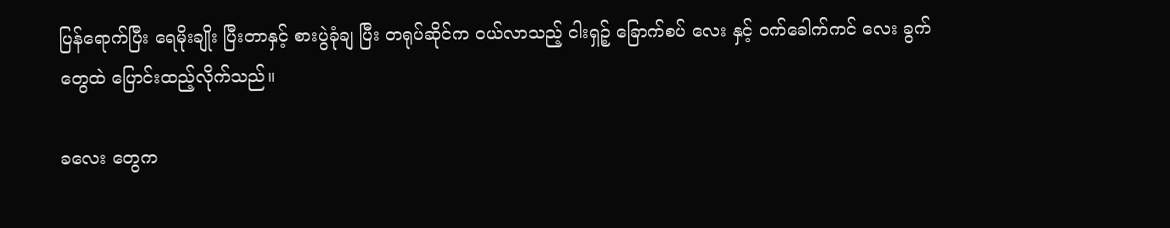ပြန်ရောက်ပြီး ရေမိုးချိုး ပြီးတာနှင့် စားပွဲခုံချ ပြီး တရုပ်ဆိုင်က ဝယ်လာသည့် ငါးရှဉ့် ခြောက်စပ် လေး နှင့် ဝက်ခေါက်ကင် လေး ခွက်တွေထဲ ပြောင်းထည့်လိုက်သည်။

ခလေး တွေက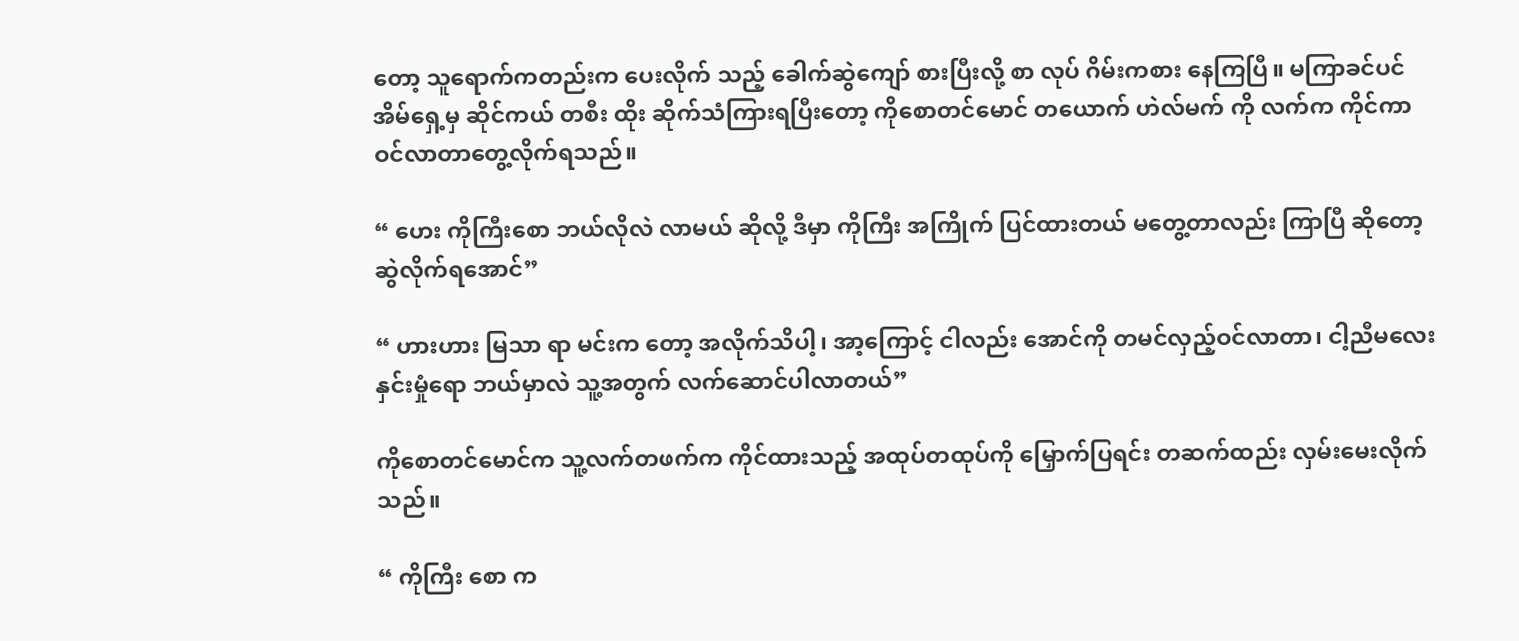တော့ သူရောက်ကတည်းက ပေးလိုက် သည့် ခေါက်ဆွဲကျော် စားပြီးလို့ စာ လုပ် ဂိမ်းကစား နေကြပြီ။ မကြာခင်ပင် အိမ်ရှေ့မှ ဆိုင်ကယ် တစီး ထိုး ဆိုက်သံကြားရပြီးတော့ ကိုစောတင်မောင် တယောက် ဟဲလ်မက် ကို လက်က ကိုင်ကာ ဝင်လာတာတွေ့လိုက်ရသည်။

“ ဟေး ကိုကြီးစော ဘယ်လိုလဲ လာမယ် ဆိုလို့ ဒီမှာ ကိုကြီး အကြိုက် ပြင်ထားတယ် မတွေ့တာလည်း ကြာပြီ ဆိုတော့ ဆွဲလိုက်ရအောင်”

“ ဟားဟား မြသာ ရာ မင်းက တော့ အလိုက်သိပါ့၊ အာ့ကြောင့် ငါလည်း အောင်ကို တမင်လှည့်ဝင်လာတာ၊ ငါ့ညီမလေး နှင်းမှုံရော ဘယ်မှာလဲ သူ့အတွက် လက်ဆောင်ပါလာတယ်”

ကိုစောတင်မောင်က သူ့လက်တဖက်က ကိုင်ထားသည့် အထုပ်တထုပ်ကို မြှောက်ပြရင်း တဆက်ထည်း လှမ်းမေးလိုက်သည်။

“ ကိုကြီး စော က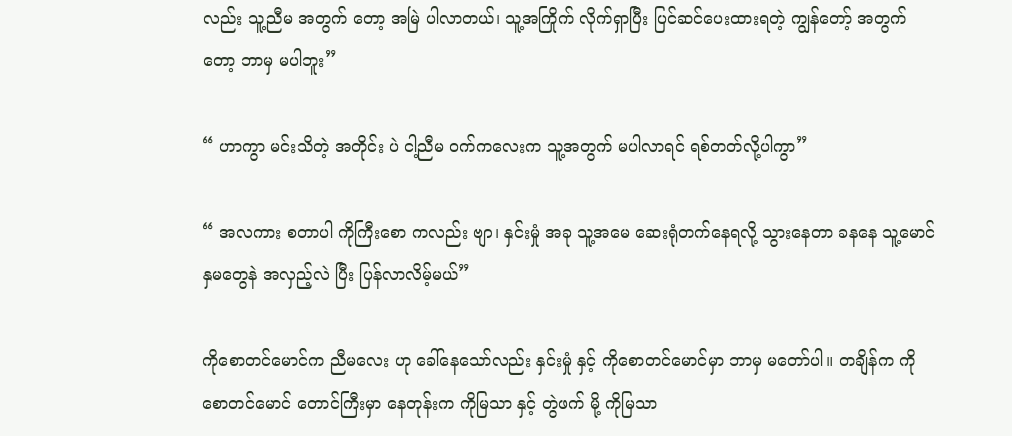လည်း သူ့ညီမ အတွက် တော့ အမြဲ ပါလာတယ်၊ သူ့အကြိုက် လိုက်ရှာပြီး ပြင်ဆင်ပေးထားရတဲ့ ကျွန်တော့် အတွက် တော့ ဘာမှ မပါဘူး”

“ ဟာကွာ မင်းသိတဲ့ အတိုင်း ပဲ ငါ့ညီမ ဝက်ကလေးက သူ့အတွက် မပါလာရင် ရစ်တတ်လို့ပါကွာ”

“ အလကား စတာပါ ကိုကြီးစော ကလည်း ဗျာ၊ နှင်းမှုံ အခု သူ့အမေ ဆေးရုံတက်နေရလို့ သွားနေတာ ခနနေ သူ့မောင်နှမတွေနဲ အလှည့်လဲ ပြီး ပြန်လာလိမ့်မယ်”

ကိုစောတင်မောင်က ညီမလေး ဟု ခေါ်နေသော်လည်း နှင်းမှုံ နှင့် ကိုစောတင်မောင်မှာ ဘာမှ မတော်ပါ။ တချိန်က ကိုစောတင်မောင် တောင်ကြီးမှာ နေတုန်းက ကိုမြသာ နှင့် တွဲဖက် မို့ ကိုမြသာ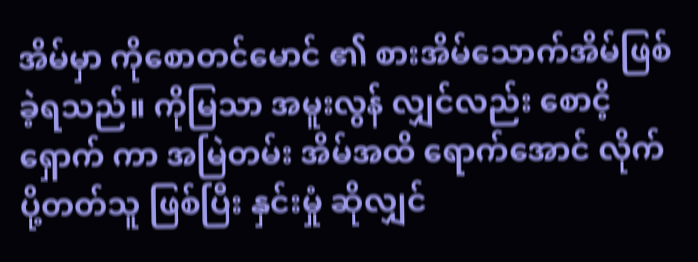အိမ်မှာ ကိုစောတင်မောင် ၏ စားအိမ်သောက်အိမ်ဖြစ်ခဲ့ရသည်။ ကိုမြသာ အမူးလွန် လျှင်လည်း စောငိ့ရှောက် ကာ အမြဲတမ်း အိမ်အထိ ရောက်အောင် လိုက်ပို့တတ်သူ ဖြစ်ပြီး နှင်းမှုံ ဆိုလျှင်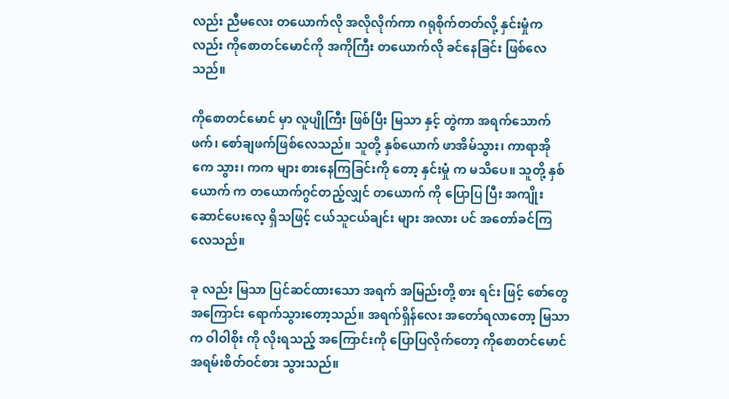လည်း ညီမလေး တယောက်လို အလိုလိုက်ကာ ဂရုစိုက်တတ်လို့ နှင်းမှုံကလည်း ကိုစောတင်မောင်ကို အကိုကြီး တယောက်လို ခင်နေခြင်း ဖြစ်လေသည်။

ကိုစောတင်မောင် မှာ လူပျိုကြီး ဖြစ်ပြီး မြသာ နှင့် တွဲကာ အရက်သောက်ဖက်၊ စော်ချဖက်ဖြစ်လေသည်။ သူတို့ နှစ်ယောက် ဖာအိမ်သွား၊ ကာရာအိုကေ သွား၊ ကက များ စားနေကြခြင်းကို တော့ နှင်းမှုံ က မသိပေ။ သူတို့ နှစ်ယောက် က တယောက်ဂွင်တည့်လျှင် တယောက် ကို ပြောပြ ပြီး အကျိုး ဆောင်ပေးလေ့ ရှိသဖြင့် ငယ်သူငယ်ချင်း များ အလား ပင် အတော်ခင်ကြလေသည်။

ခု လည်း မြသာ ပြင်ဆင်ထားသော အရက် အမြည်းတို့ စား ရင်း ဖြင့် စော်တွေ အကြောင်း ရောက်သွားတော့သည်။ အရက်ရှိန်လေး အတော်ရလာတော့ မြသာ က ဝါဝါစိုး ကို လိုးရသည့် အကြောင်းကို ပြောပြလိုက်တော့ ကိုစောတင်မောင် အရမ်းစိတ်ဝင်စား သွားသည်။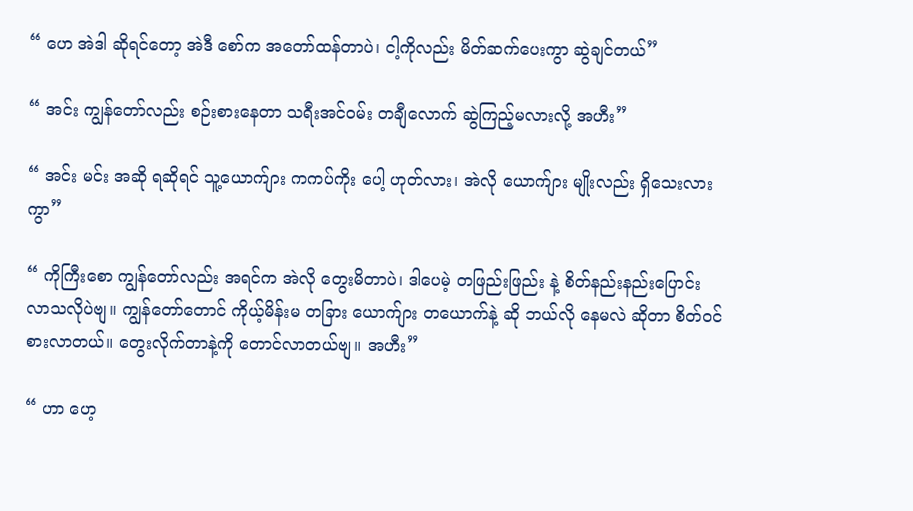“ ဟေ အဲဒါ ဆိုရင်တော့ အဲဒီ စော်က အတော်ထန်တာပဲ၊ ငါ့ကိုလည်း မိတ်ဆက်ပေးကွာ ဆွဲချင်တယ်”

“ အင်း ကျွန်တော်လည်း စဉ်းစားနေတာ သရီးအင်ဝမ်း တချီလောက် ဆွဲကြည့်မလားလို့ အဟီး”

“ အင်း မင်း အဆို ရဆိုရင် သူ့ယောက်ျား ကကပ်ကိုး ပေါ့ ဟုတ်လား၊ အဲလို ယောက်ျား မျိုးလည်း ရှိသေးလားကွာ”

“ ကိုကြီးစော ကျွန်တော်လည်း အရင်က အဲလို တွေးမိတာပဲ၊ ဒါပေမဲ့ တဖြည်းဖြည်း နဲ့ စိတ်နည်းနည်းပြောင်းလာသလိုပဲဗျ။ ကျွန်တော်တောင် ကိုယ့်မိန်းမ တခြား ယောက်ျား တယောက်နဲ့ ဆို ဘယ်လို နေမလဲ ဆိုတာ စိတ်ဝင်စားလာတယ်။ တွေးလိုက်တာနဲ့ကို တောင်လာတယ်ဗျ။ အဟီး”

“ ဟာ ဟေ့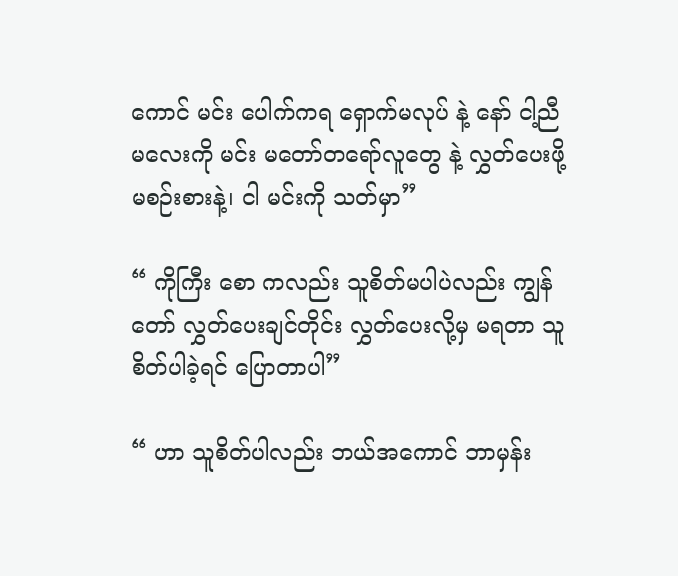ကောင် မင်း ပေါက်ကရ ရှောက်မလုပ် နဲ့ နော် ငါ့ညီမလေးကို မင်း မတော်တရော်လူတွေ နဲ့ လွှတ်ပေးဖို့ မစဉ်းစားနဲ့၊ ငါ မင်းကို သတ်မှာ”

“ ကိုကြီး စော ကလည်း သူစိတ်မပါပဲလည်း ကျွန်တော် လွှတ်ပေးချင်တိုင်း လွှတ်ပေးလို့မှ မရတာ သူစိတ်ပါခဲ့ရင် ပြောတာပါ”

“ ဟာ သူစိတ်ပါလည်း ဘယ်အကောင် ဘာမှန်း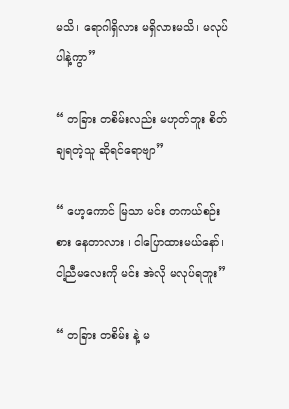မသိ၊ ရောဂါရှိလား မရှိလားမသိ၊ မလုပ်ပါနဲ့ကွာ”

“ တခြား တစိမ်းလည်း မဟုတ်ဘူး စိတ်ချရတဲ့သူ ဆိုရင်ရောဗျာ”

“ ဟေ့ကောင် မြသာ မင်း တကယ်စဉ်းစား နေတာလား ၊ ငါပြောထားမယ်နော်၊ ငါ့ညီမလေးကို မင်း အဲလို မလုပ်ရဘူး”

“ တခြား တစိမ်း နဲ့ မ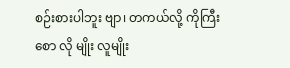စဉ်းစားပါဘူး ဗျာ၊ တကယ်လို့ ကိုကြီးစော လို မျိုး လူမျိုး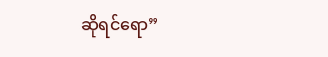ဆိုရင်ရော”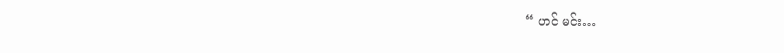“ ဟင် မင်း…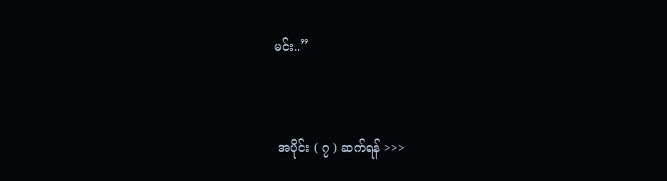မင်း..”


 အပိုင်း ( ၇ ) ဆက်ရန် >>>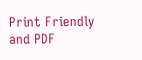Print Friendly and PDF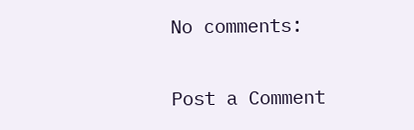No comments:

Post a Comment